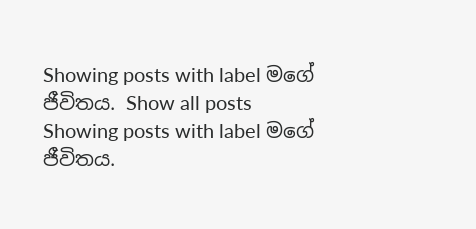Showing posts with label මගේ ජීවිතය. Show all posts
Showing posts with label මගේ ජීවිතය.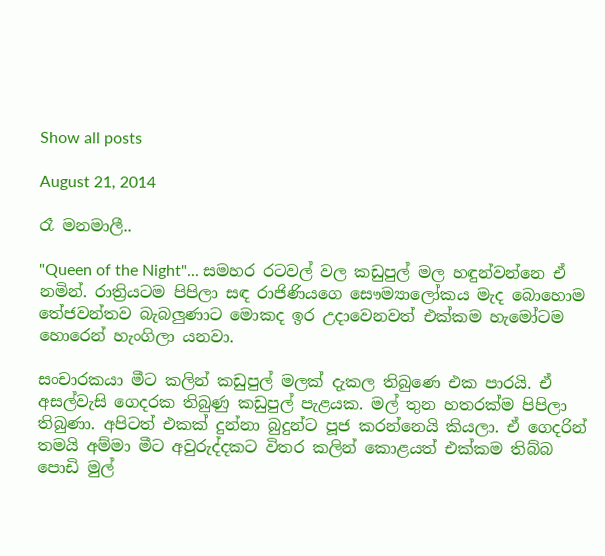Show all posts

August 21, 2014

රෑ මනමාලී..

"Queen of the Night"... සමහර රටවල් වල කඩුපුල් මල හඳුන්වන්නෙ ඒ නමින්. රාත්‍රියටම පිපිලා සඳ රාජිණියගෙ සෞම්‍යාලෝකය මැද බොහොම තේජවන්තව බැබලුණාට මොකද ඉර උදාවෙනවත් එක්කම හැමෝටම හොරෙන් හැංගිලා යනවා.

සංචාරකයා මීට කලින් කඩුපුල් මලක් දැකල තිබුණෙ එක පාරයි. ඒ අසල්වැසි ගෙදරක තිබුණු කඩුපුල් පැළයක. මල් තුන හතරක්ම පිපිලා තිබුණා. අපිටත් එකක් දුන්නා බුදුන්ට පූජ කරන්නෙයි කියලා. ඒ ගෙදරින් තමයි අම්මා මීට අවුරුද්දකට විතර කලින් කොළයත් එක්කම තිබ්බ පොඩි මුල්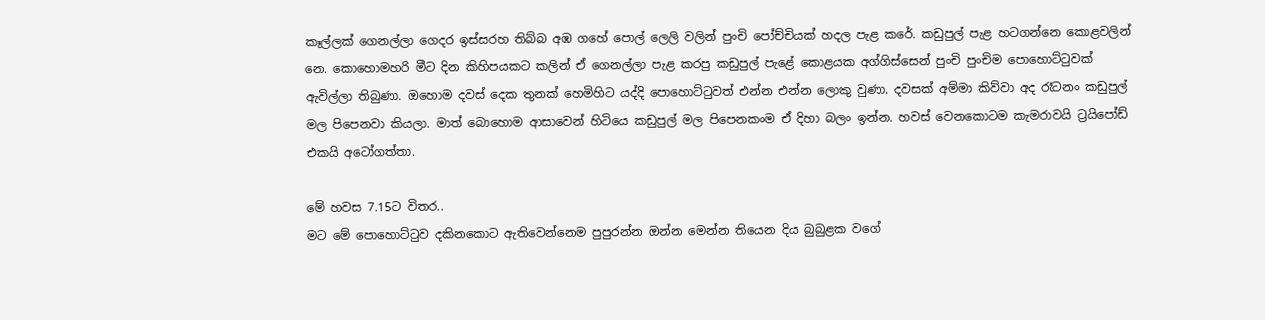කෑල්ලක් ගෙනල්ලා ගෙදර ඉස්සරහ තිබ්බ අඹ ගහේ පොල් ලෙලි වලින් පුංචි පෝච්චියක් හදල පැළ කරේ. කඩුපුල් පැළ හටගන්නෙ කොළවලින් නෙ. කොහොමහරි මීට දින කිහිපයකට කලින් ඒ ගෙනල්ලා පැළ කරපු කඩුපුල් පැළේ කොළයක අග්ගිස්සෙන් පුංචි පුංචිම පොහොට්ටුවක් ඇවිල්ලා තිබුණා. ඔහොම දවස් දෙක තුනක් හෙමිහිට යද්දි පොහොට්ටුවත් එන්න එන්න ලොකු වුණා. දවසක් අම්මා කිව්වා අද රෑටනං කඩුපුල් මල පිපෙනවා කියලා. මාත් බොහොම ආසාවෙන් හිටියෙ කඩුපුල් මල පිපෙනකංම ඒ දිහා බලං ඉන්න. හවස් වෙනකොටම කැමරාවයි ට්‍රයිපෝඩ් එකයි අටෝගත්තා.

මේ හවස 7.15ට විතර..
මට මේ පොහොට්ටුව දකිනකොට ඇතිවෙන්නෙම පුපුරන්න ඔන්න මෙන්න තියෙන දිය බුබුළක වගේ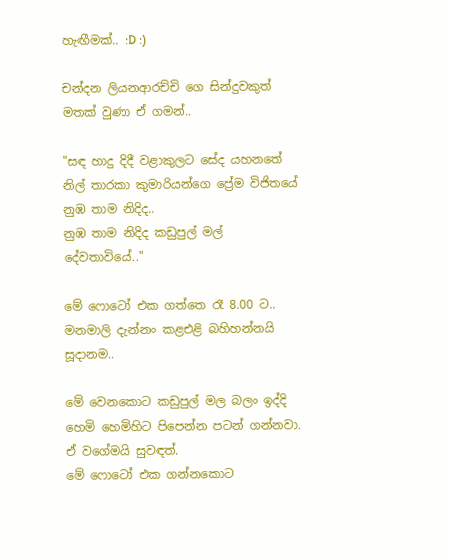හැඟීමක්.. :D :)

චන්දන ලියනආරච්චි ගෙ සින්දුවකුත් මතක් වුණා ඒ ගමන්..

"සඳ හාදු දිදී වළාකුලට සේද යහනතේ
නිල් තාරකා කුමාරියන්ගෙ ප්‍රේම විජිතයේ
නුඹ තාම නිදිද..
නුඹ තාම නිදිද කඩුපුල් මල් දේවතාවියේ.."

මේ ෆොටෝ එක ගත්තෙ රෑ 8.00 ට..
මනමාලි දැන්නං කළඑළි බහිහන්නයි සූදානම..

මේ වෙනකොට කඩුපුල් මල බලං ඉද්දි හෙමි හෙමිහිට පිපෙන්න පටන් ගන්නවා. ඒ වගේමයි සුවඳත්.
මේ ෆොටෝ එක ගන්නකොට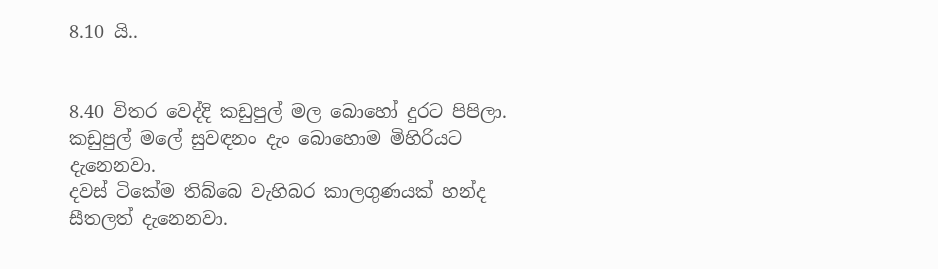8.10 යි..


8.40 විතර වෙද්දි කඩුපුල් මල බොහෝ දුරට පිපිලා.
කඩුපුල් මලේ සුවඳනං දැං බොහොම මිහිරියට දැනෙනවා.
දවස් ටිකේම තිබ්බෙ වැහිබර කාලගුණයක් හන්ද සීතලත් දැනෙනවා.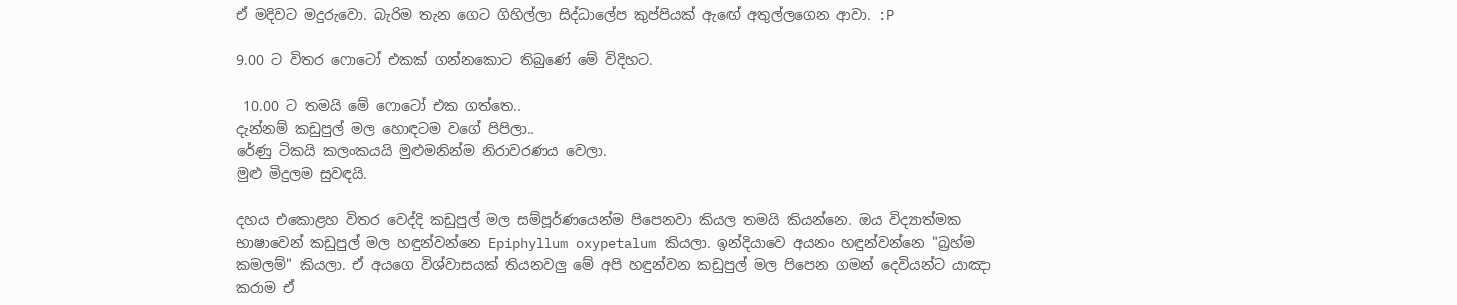ඒ මදිවට මදුරුවො. බැරිම තැන ගෙට ගිහිල්ලා සිද්ධාලේප කුප්පියක් ඇඟේ අතුල්ලගෙන ආවා. :P

9.00 ට විතර ෆොටෝ එකක් ගන්නකොට තිබුණේ මේ විදිහට.

 10.00 ට තමයි මේ ෆොටෝ එක ගත්තෙ..
දැන්නම් කඩුපුල් මල හොඳටම වගේ පිපිලා..
රේණු ටිකයි කලංකයයි මුළුමනින්ම නිරාවරණය වෙලා.
මුළු මිදුලම සුවඳයි.

දහය එකොළහ විතර වෙද්දි කඩුපුල් මල සම්පූර්ණයෙන්ම පිපෙනවා කියල තමයි කියන්නෙ. ඔය විද්‍යාත්මක භාෂාවෙන් කඩුපුල් මල හඳුන්වන්නෙ Epiphyllum oxypetalum කියලා. ඉන්දියාවෙ අයනං හඳුන්වන්නෙ "බ්‍රහ්ම කමලම්" කියලා. ඒ අයගෙ විශ්වාසයක් තියනවලු මේ අපි හඳුන්වන කඩුපුල් මල පිපෙන ගමන් දෙවියන්ට යාඤා කරාම ඒ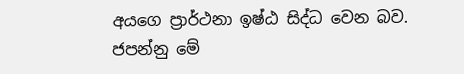අයගෙ ප්‍රාර්ථනා ඉෂ්ඨ සිද්ධ වෙන බව.
ජපන්නු මේ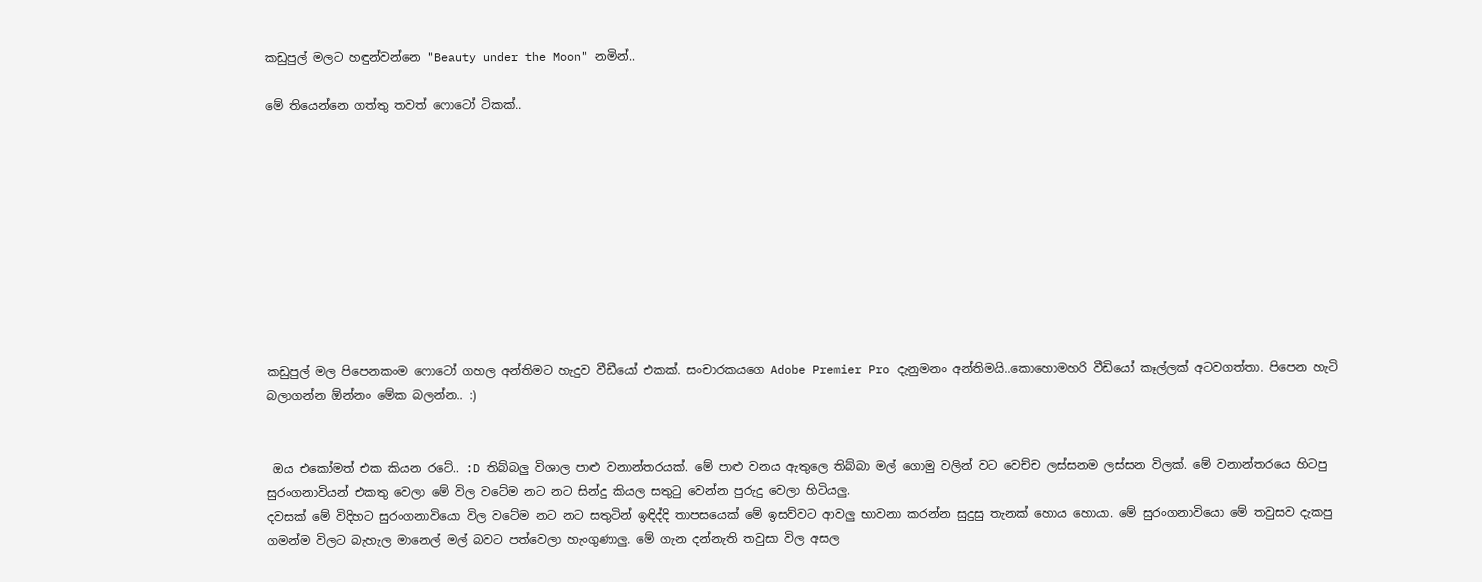කඩුපුල් මලට හඳුන්වන්නෙ "Beauty under the Moon" නමින්..

මේ තියෙන්නෙ ගත්තු තවත් ෆොටෝ ටිකක්..










කඩුපුල් මල පිපෙනකංම ෆොටෝ ගහල අන්තිමට හැදුව වීඩීයෝ එකක්. සංචාරකයගෙ Adobe Premier Pro දැනුමනං අන්තිමයි..කොහොමහරි වීඩියෝ කෑල්ලක් අටවගත්තා. පිපෙන හැටි බලාගන්න ඕන්නං මේක බලන්න.. :)


 ඔය එකෝමත් එක කියන රටේ.. :D තිබ්බලු විශාල පාළු වනාන්තරයක්. මේ පාළු වනය ඇතුලෙ තිබ්බා මල් ගොමු වලින් වට වෙච්ච ලස්සනම ලස්සන විලක්. මේ වනාන්තරයෙ හිටපු සුරංගනාවියන් එකතු වෙලා මේ විල වටේම නට නට සින්දු කියල සතුටු වෙන්න පුරුදු වෙලා හිටියලු.
දවසක් මේ විදිහට සුරංගනාවියො විල වටේම නට නට සතුටින් ඉඳිද්දි තාපසයෙක් මේ ඉසව්වට ආවලු භාවනා කරන්න සුදුසු තැනක් හොය හොයා. මේ සුරංගනාවියො මේ තවුසව දැකපු ගමන්ම විලට බැහැල මානෙල් මල් බවට පත්වෙලා හැංගුණාලු. මේ ගැන දන්නැති තවුසා විල අසල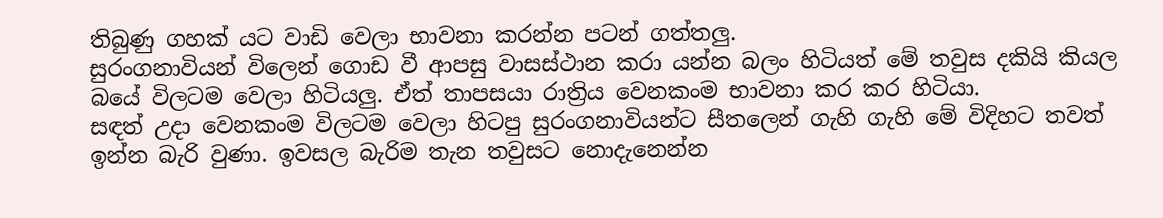තිබුණු ගහක් යට වාඩි වෙලා භාවනා කරන්න පටන් ගත්තලු.
සුරංගනාවියන් විලෙන් ගොඩ වී ආපසු වාසස්ථාන කරා යන්න බලං හිටියත් මේ තවුස දකියි කියල බයේ විලටම වෙලා හිටියලු. ඒත් තාපසයා රාත්‍රිය වෙනකංම භාවනා කර කර හිටියා.
සඳත් උදා වෙනකංම විලටම වෙලා හිටපු සුරංගනාවියන්ට සීතලෙන් ගැහි ගැහි මේ විදිහට තවත් ඉන්න බැරි වුණා. ඉවසල බැරිම තැන තවුසට නොදැනෙන්න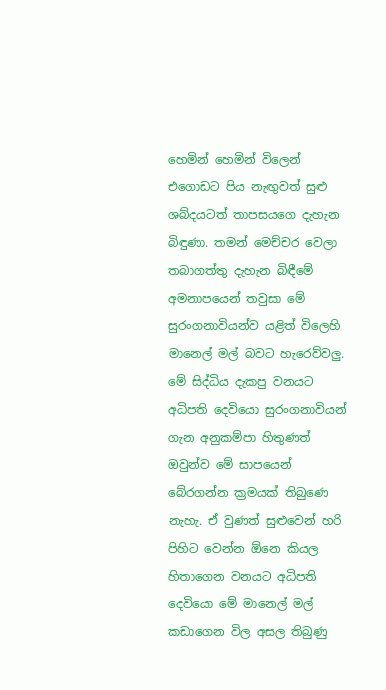හෙමින් හෙමින් විලෙන් එගොඩට පිය නැඟුවත් සුළු ශබ්දයටත් තාපසයගෙ දැහැන බිඳුණා. තමන් මෙච්චර වෙලා තබාගත්තු දැහැන බිඳීමේ අමනාපයෙන් තවුසා මේ සුරංගනාවියන්ව යළිත් විලෙහි මානෙල් මල් බවට හැරෙව්වලු. මේ සිද්ධිය දැකපු වනයට අධිපති දෙවියො සුරංගනාවියන් ගැන අනුකම්පා හිතුණත් ඔවුන්ව මේ සාපයෙන් බේරගන්න ක්‍රමයක් තිබුණෙ නැහැ. ඒ වුණත් සුළුවෙන් හරි පිහිට වෙන්න ඕනෙ කියල හිතාගෙන වනයට අධිපති දෙවියො මේ මානෙල් මල් කඩාගෙන විල අසල තිබුණු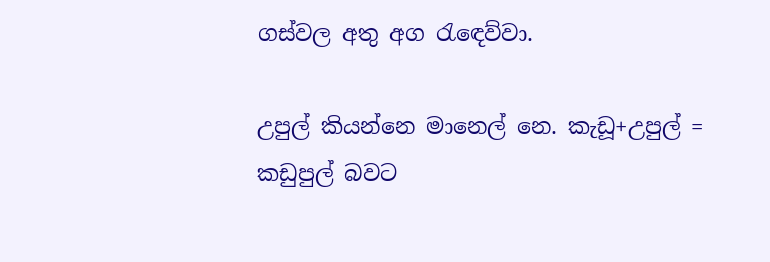ගස්වල අතු අග රැඳෙව්වා.

උපුල් කියන්නෙ මානෙල් නෙ. කැඩූ+උපුල් = කඩුපුල් බවට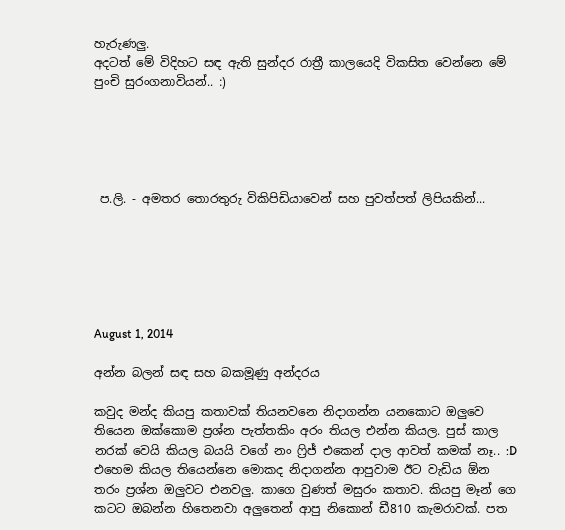හැරුණලු.
අදටත් මේ විදිහට සඳ ඇති සුන්දර රාත්‍රී කාලයෙදි විකසිත වෙන්නෙ මේ පුංචි සුරංගනාවියන්.. :)





 ප.ලි. - අමතර තොරතුරු විකිපිඩියාවෙන් සහ පුවත්පත් ලිපියකින්...






August 1, 2014

අන්න බලන් සඳ සහ බකමූණු අන්දරය

කවුද මන්ද කියපු කතාවක් තියනවනෙ නිදාගන්න යනකොට ඔලුවෙ තියෙන ඔක්කොම ප්‍රශ්න පැත්තකිං අරං තියල එන්න කියල. පුස් කාල නරක් වෙයි කියල බයයි වගේ නං ෆ්‍රිජ් එකෙන් දාල ආවත් කමක් නෑ.. :D එහෙම කියල තියෙන්නෙ මොකද නිදාගන්න ආපුවාම ඊට වැඩිය ඕන තරං ප්‍රශ්න ඔලුවට එනවලු. කාගෙ වුණත් මසුරං කතාව. කියපු මෑන් ගෙ කටට ඔබන්න හිතෙනවා අලුතෙන් ආපු නිකොන් ඩී810 කැමරාවක්. පත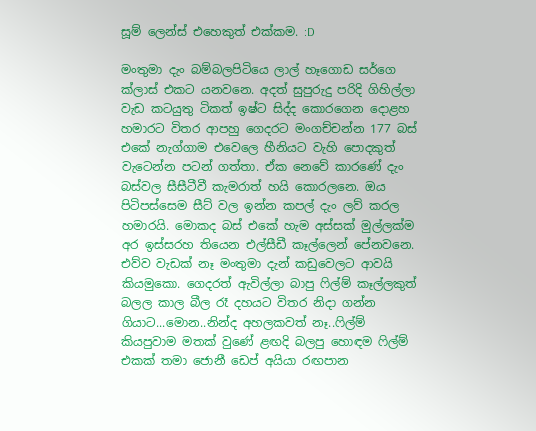සූම් ලෙන්ස් එහෙකුත් එක්කම. :D

මංතුමා දැං බම්බලපිටියෙ ලාල් හෑගොඩ සර්ගෙ ක්ලාස් එකට යනවනෙ. අදත් සුපුරුදු පරිදි ගිහිල්ලා වැඩ කටයුතු ටිකත් ඉෂ්ට සිද්ද කොරගෙන දොළහ හමාරට විතර ආපහු ගෙදරට මංගච්චන්න 177 බස් එකේ නැග්ගාම එවෙලෙ හීනියට වැහි පොදකුත් වැටෙන්න පටන් ගත්තා. ඒක නෙවේ කාරණේ දැං බස්වල සීසීටීවී කැමරාත් හයි කොරලනෙ. ඔය පිටිපස්සෙම සීට් වල ඉන්න කපල් දැං ලව් කරල හමාරයි. මොකද බස් එකේ හැම අස්සක් මුල්ලක්ම අර ඉස්සරහ තියෙන එල්සීඩී කෑල්ලෙන් පේනවනෙ. එව්ව වැඩක් නෑ මංතුමා දැන් කඩුවෙලට ආවයි කියමුකො. ගෙදරත් ඇවිල්ලා බාපු ෆිල්ම් කෑල්ලකුත් බලල කාල බීල රෑ දහයට විතර නිදා ගන්න ගියාට...මොන..නින්ද අහලකවත් නෑ..ෆිල්ම් කියපුවාම මතක් වුණේ ළඟදි බලපු හොඳම ෆිල්ම් එකක් තමා ජොනී ඩෙප් අයියා රඟපාන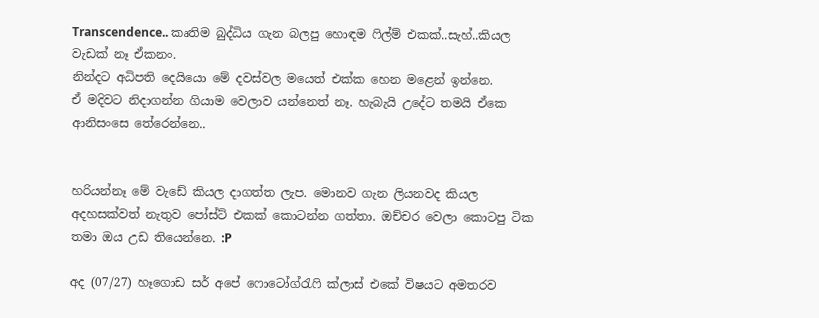Transcendence.. කෘතිම බුද්ධිය ගැන බලපු හොඳම ෆිල්ම් එකක්..සැහ්..කියල වැඩක් නෑ ඒකනං.
නින්දට අධිපති දෙයියො මේ දවස්වල මයෙත් එක්ක හෙන මළෙන් ඉන්නෙ.
ඒ මදිවට නිදාගන්න ගියාම වෙලාව යන්නෙත් නෑ. හැබැයි උදේට තමයි ඒකෙ ආනිසංසෙ තේරෙන්නෙ..


හරියන්නෑ මේ වැඩේ කියල දාගත්ත ලැප. මොනව ගැන ලියනවද කියල අදහසක්වත් නැතුව පෝස්ට් එකක් කොටන්න ගත්තා. ඔච්චර වෙලා කොටපු ටික තමා ඔය උඩ තියෙන්නෙ. :P

අද (07/27) හෑගොඩ සර් අපේ ෆොටෝග්රැෆි ක්ලාස් එකේ විෂයට අමතරව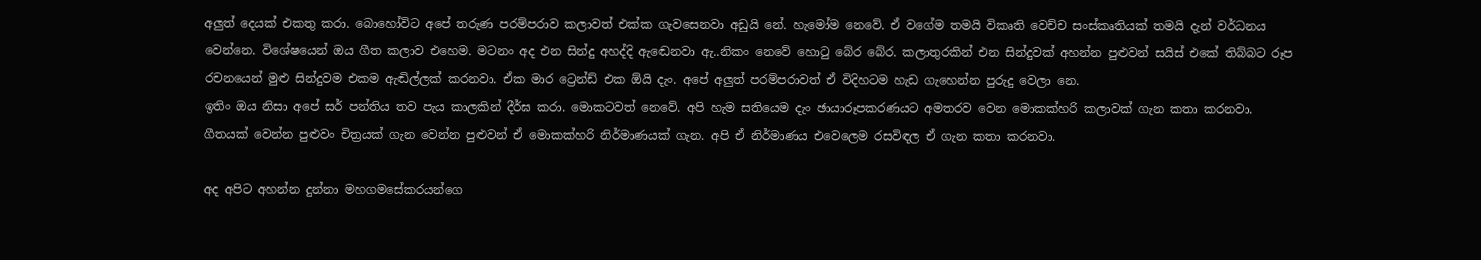අලුත් දෙයක් එකතු කරා. බොහෝවිට අපේ තරුණ පරම්පරාව කලාවත් එක්ක ගැවසෙනවා අඩුයි නේ. හැමෝම නෙවේ. ඒ වගේම තමයි විකෘති වෙච්ච සංස්කෘතියක් තමයි දැන් වර්ධනය වෙන්නෙ. විශේෂයෙන් ඔය ගීත කලාව එහෙම. මටනං අද එන සින්දු අහද්දි ඇඬෙනවා ඇ..නිකං නෙවේ හොටු බේර බේර. කලාතුරකින් එන සින්දුවක් අහන්න පුළුවන් සයිස් එකේ තිබ්බට රූප රචනයෙන් මුළු සින්දුවම එකම ඇඬිල්ලක් කරනවා. ඒක මාර ට්‍රෙන්ඩ් එක ඕයි දැං. අපේ අලුත් පරම්පරාවත් ඒ විදිහටම හැඩ ගැහෙන්න පුරුදු වෙලා නෙ.
ඉතිං ඔය නිසා අපේ සර් පන්තිය තව පැය කාලකින් දීර්ඝ කරා. මොකටවත් නෙවේ. අපි හැම සතියෙම දැං ඡායාරූපකරණයට අමතරව වෙන මොකක්හරි කලාවක් ගැන කතා කරනවා. ගීතයක් වෙන්න පුළුවං චිත්‍රයක් ගැන වෙන්න පුළුවන් ඒ මොකක්හරි නිර්මාණයක් ගැන. අපි ඒ නිර්මාණය එවෙලෙම රසවිඳල ඒ ගැන කතා කරනවා.

අද අපිට අහන්න දුන්නා මහගමසේකරයන්ගෙ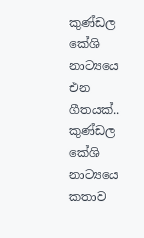කුණ්ඩල කේශි නාට්‍යයෙ එන ගීතයක්..
කුණ්ඩල කේශි නාට්‍යයෙ කතාව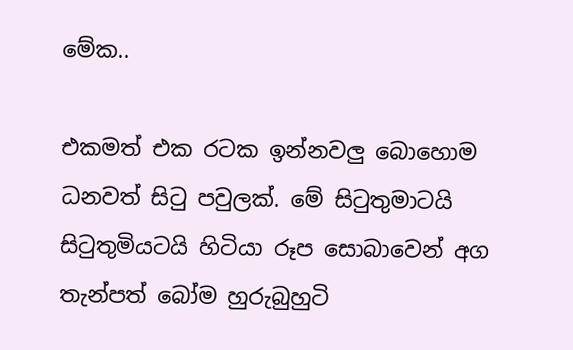මේක..

එකමත් එක රටක ඉන්නවලු බොහොම ධනවත් සිටු පවුලක්. මේ සිටුතුමාටයි සිටුතුමියටයි හිටියා රූප සොබාවෙන් අග තැන්පත් බෝම හුරුබුහුටි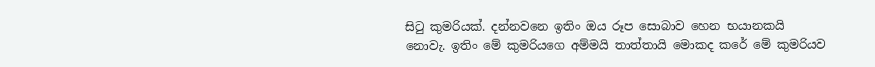සිටු කුමරියක්. දන්නවනෙ ඉතිං ඔය රූප සොබාව හෙන භයානකයි නොවැ. ඉතිං මේ කුමරියගෙ අම්මයි තාත්තායි මොකද කරේ මේ කුමරියව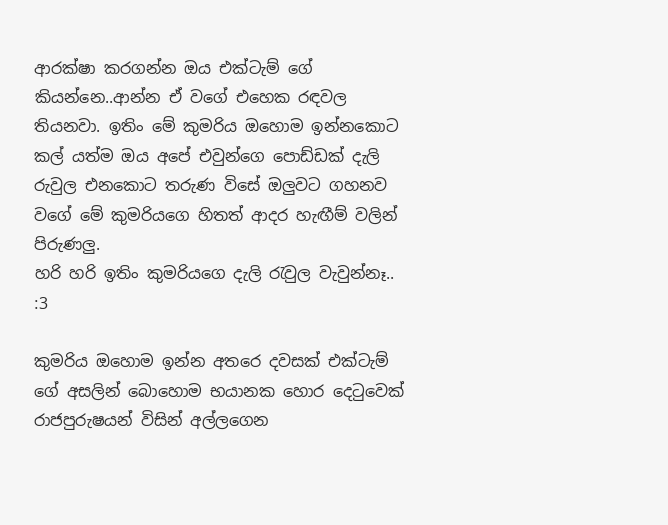ආරක්ෂා කරගන්න ඔය එක්ටැම් ගේ කියන්නෙ..ආන්න ඒ වගේ එහෙක රඳවල තියනවා. ඉතිං මේ කුමරිය ඔහොම ඉන්නකොට කල් යත්ම ඔය අපේ එවුන්ගෙ පොඩ්ඩක් දැලි රුවුල එනකොට තරුණ විසේ ඔලුවට ගහනව වගේ මේ කුමරියගෙ හිතත් ආදර හැඟීම් වලින් පිරුණලු.
හරි හරි ඉතිං කුමරියගෙ දැලි රැවුල වැවුන්නෑ.. :3

කුමරිය ඔහොම ඉන්න අතරෙ දවසක් එක්ටැම් ගේ අසලින් බොහොම භයානක හොර දෙටුවෙක් රාජපුරුෂයන් විසින් අල්ලගෙන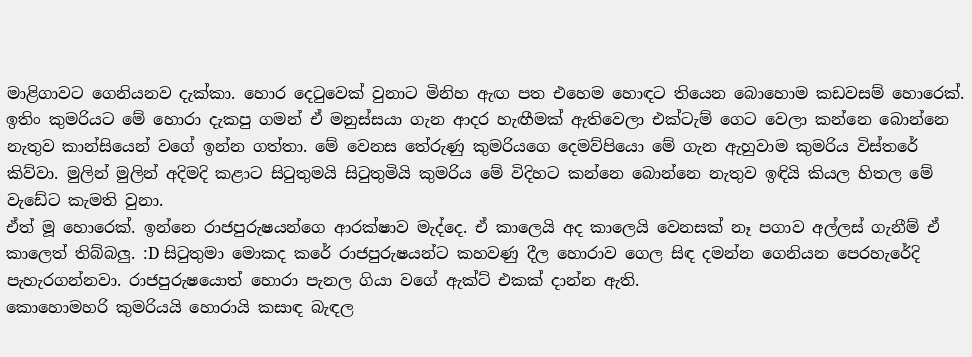මාළිගාවට ගෙනියනව දැක්කා. හොර දෙටුවෙක් වුනාට මිනිහ ඇඟ පත එහෙම හොඳට තියෙන බොහොම කඩවසම් හොරෙක්. ඉතිං කුමරියට මේ හොරා දැකපු ගමන් ඒ මනුස්සයා ගැන ආදර හැඟීමක් ඇතිවෙලා එක්ටැම් ගෙට වෙලා කන්නෙ බොන්නෙ නැතුව කාන්සියෙන් වගේ ඉන්න ගත්තා. මේ වෙනස තේරුණු කුමරියගෙ දෙමව්පියො මේ ගැන ඇහුවාම කුමරිය විස්තරේ කිව්වා. මුලින් මුලින් අදිමදි කළාට සිටුතුමයි සිටුතුමියි කුමරිය මේ විදිහට කන්නෙ බොන්නෙ නැතුව ඉඳියි කියල හිතල මේ වැඩේට කැමති වුනා.
ඒත් මූ හොරෙක්. ඉන්නෙ රාජපුරුෂයන්ගෙ ආරක්ෂාව මැද්දෙ. ඒ කාලෙයි අද කාලෙයි වෙනසක් නෑ පගාව අල්ලස් ගැනීම් ඒ කාලෙත් තිබ්බලු. :D සිටුතුමා මොකද කරේ රාජපුරුෂයන්ට කහවණු දීල හොරාව ගෙල සිඳ දමන්න ගෙනියන පෙරහැරේදි පැහැරගන්නවා. රාජපුරුෂයොත් හොරා පැනල ගියා වගේ ඇක්ට් එකක් දාන්න ඇති.
කොහොමහරි කුමරියයි හොරායි කසාඳ බැඳල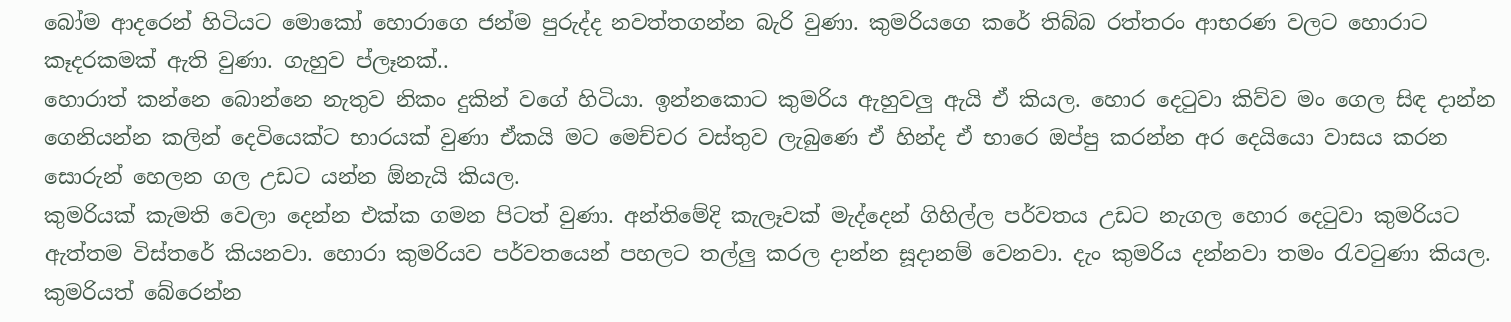බෝම ආදරෙන් හිටියට මොකෝ හොරාගෙ ජන්ම පුරුද්ද නවත්තගන්න බැරි වුණා. කුමරියගෙ කරේ තිබ්බ රත්තරං ආභරණ වලට හොරාට කෑදරකමක් ඇති වුණා. ගැහුව ප්ලෑනක්..
හොරාත් කන්නෙ බොන්නෙ නැතුව නිකං දුකින් වගේ හිටියා. ඉන්නකොට කුමරිය ඇහුවලු ඇයි ඒ කියල. හොර දෙටුවා කිව්ව මං ගෙල සිඳ දාන්න ගෙනියන්න කලින් දෙවියෙක්ට භාරයක් වුණා ඒකයි මට මෙච්චර වස්තුව ලැබුණෙ ඒ හින්ද ඒ භාරෙ ඔප්පු කරන්න අර දෙයියො වාසය කරන සොරුන් හෙලන ගල උඩට යන්න ඕනැයි කියල.
කුමරියක් කැමති වෙලා දෙන්න එක්ක ගමන පිටත් වුණා. අන්තිමේදි කැලෑවක් මැද්දෙන් ගිහිල්ල පර්වතය උඩට නැගල හොර දෙටුවා කුමරියට ඇත්තම විස්තරේ කියනවා. හොරා කුමරියව පර්වතයෙන් පහලට තල්ලු කරල දාන්න සූදානම් වෙනවා. දැං කුමරිය දන්නවා තමං රැවටුණා කියල. කුමරියත් බේරෙන්න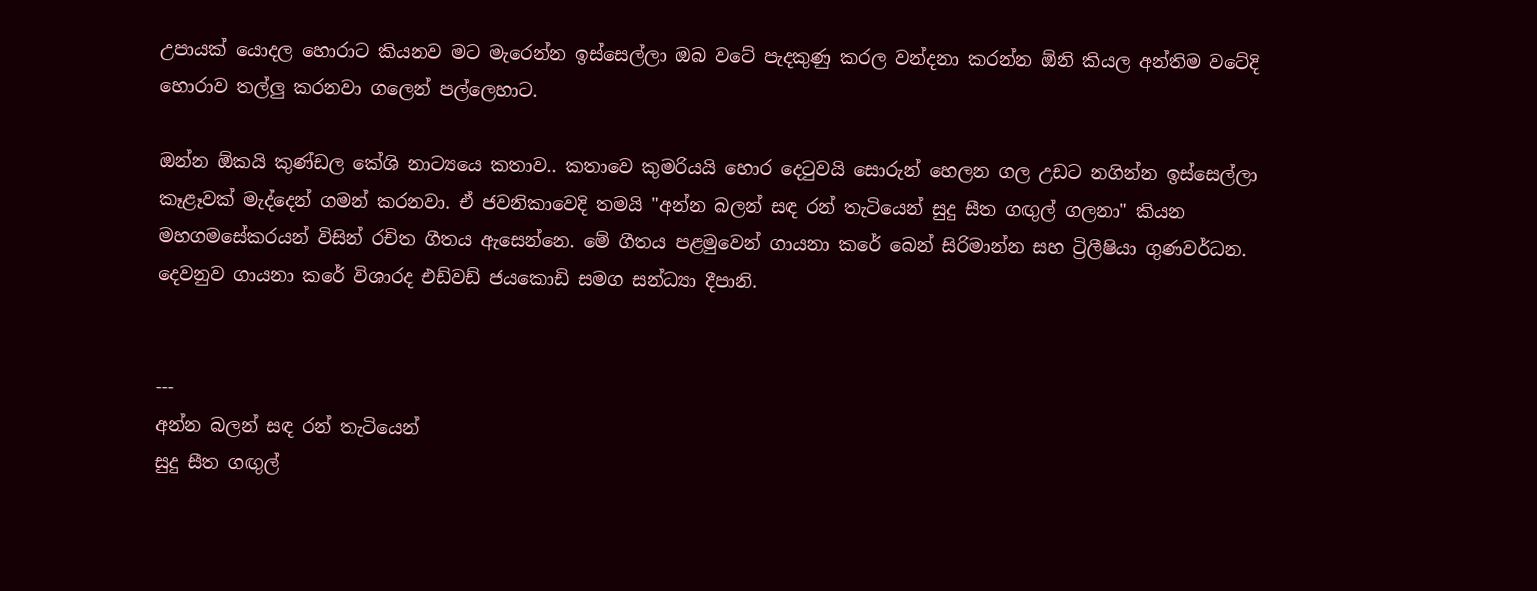උපායක් යොදල හොරාට කියනව මට මැරෙන්න ඉස්සෙල්ලා ඔබ වටේ පැදකුණු කරල වන්දනා කරන්න ඕනි කියල අන්තිම වටේදි හොරාව තල්ලු කරනවා ගලෙන් පල්ලෙහාට.

ඔන්න ඕකයි කුණ්ඩල කේශි නාට්‍යයෙ කතාව.. කතාවෙ කුමරියයි හොර දෙටුවයි සොරුන් හෙලන ගල උඩට නගින්න ඉස්සෙල්ලා කෑළෑවක් මැද්දෙන් ගමන් කරනවා. ඒ ජවනිකාවෙදි තමයි "අන්න බලන් සඳ රන් තැටියෙන් සුදු සීත ගඟුල් ගලනා" කියන මහගමසේකරයන් විසින් රචිත ගීතය ඇසෙන්නෙ. මේ ගීතය පළමුවෙන් ගායනා කරේ බෙන් සිරිමාන්න සහ ට්‍රිලීෂියා ගුණවර්ධන. දෙවනුව ගායනා කරේ විශාරද එඩ්වඩ් ජයකොඩි සමග සන්ධ්‍යා දීපානි.


---
අන්න බලන් සඳ රන් තැටියෙන්
සුදු සීත ගඟුල්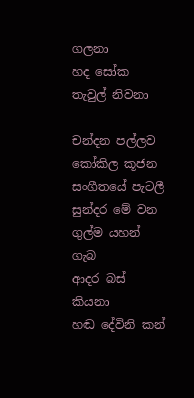ගලනා
හද සෝක තැවුල් නිවනා

චන්දන පල්ලව කෝකිල කූජන
සංගීතයේ පැටලී
සුන්දර මේ වන ගුල්ම යහන් ගැබ
ආදර බස් කියනා
හඬ දේවිනි කන්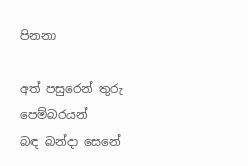පිනනා

අත් පසුරෙන් තුරු පෙම්බරයන්
බඳ බන්දා සෙනේ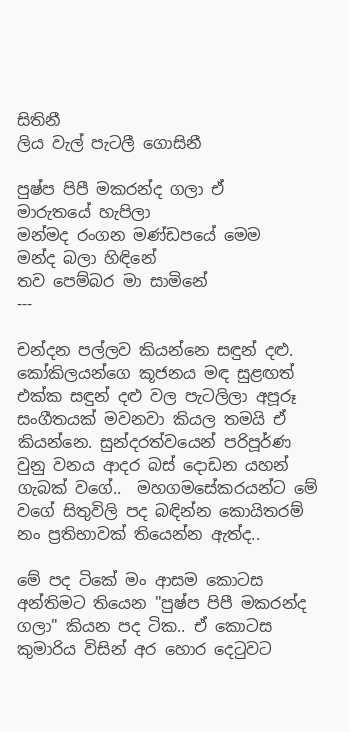සිතිනී
ලිය වැල් පැටලී ගොසිනී

පුෂ්ප පිපී මකරන්ද ගලා ඒ
මාරුතයේ හැපිලා
මන්මද රංගන මණ්ඩපයේ මෙම
මන්ද බලා හිඳිනේ
තව පෙම්බර මා සාමිනේ
---

චන්දන පල්ලව කියන්නෙ සඳුන් දළු.
කෝකිලයන්ගෙ කූජනය මඳ සුළඟත් එක්ක සඳුන් දළු වල පැටලිලා අපූරූ සංගීතයක් මවනවා කියල තමයි ඒ කියන්නෙ. සුන්දරත්වයෙන් පරිපූර්ණ වුනු වනය ආදර බස් දොඩන යහන් ගැබක් වගේ..  මහගමසේකරයන්ට මේ වගේ සිතුවිලි පද බඳින්න කොයිතරම් නං ප්‍රතිභාවක් තියෙන්න ඇත්ද..

මේ පද ටිකේ මං ආසම කොටස අන්තිමට තියෙන "පුෂ්ප පිපී මකරන්ද ගලා" කියන පද ටික.. ඒ කොටස කුමාරිය විසින් අර හොර දෙටුවට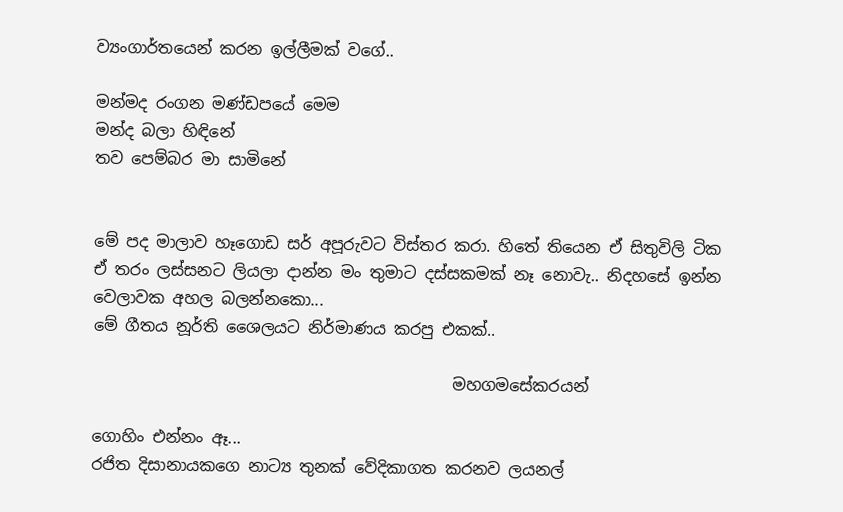ව්‍යංගාර්තයෙන් කරන ඉල්ලීමක් වගේ..

මන්මද රංගන මණ්ඩපයේ මෙම
මන්ද බලා හිඳිනේ
තව පෙම්බර මා සාමිනේ


මේ පද මාලාව හෑගොඩ සර් අපූරුවට විස්තර කරා. හිතේ තියෙන ඒ සිතුවිලි ටික ඒ තරං ලස්සනට ලියලා දාන්න මං තුමාට දස්සකමක් නෑ නොවැ.. නිදහසේ ඉන්න වෙලාවක අහල බලන්නකො...
මේ ගීතය නූර්ති ශෛලයට නිර්මාණය කරපු එකක්..

                                             මහගමසේකරයන්

ගොහිං එන්නං ඈ...
රජිත දිසානායකගෙ නාට්‍ය තුනක් වේදිකාගත කරනව ලයනල්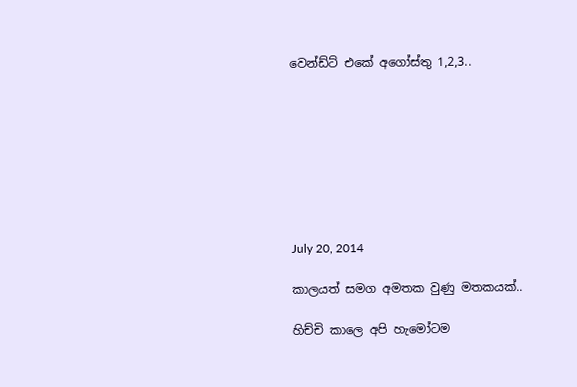වෙන්ඩ්ට් එකේ අගෝස්තු 1,2,3..








July 20, 2014

කාලයත් සමග අමතක වුණු මතකයක්..

හිච්චි කාලෙ අපි හැමෝටම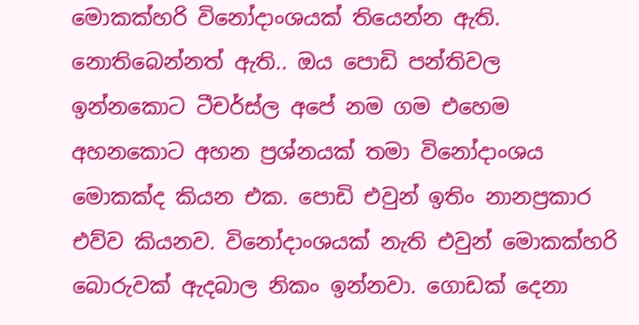මොකක්හරි විනෝදාංශයක් තියෙන්න ඇති. නොතිබෙන්නත් ඇති.. ඔය පොඩි පන්තිවල ඉන්නකොට ටීචර්ස්ල අපේ නම ගම එහෙම අහනකොට අහන ප්‍රශ්නයක් තමා විනෝදාංශය මොකක්ද කියන එක. පොඩි එවුන් ඉතිං නානප්‍රකාර එව්ව කියනව. විනෝදාංශයක් නැති එවුන් මොකක්හරි බොරුවක් ඇදබාල නිකං ඉන්නවා. ගොඩක් දෙනා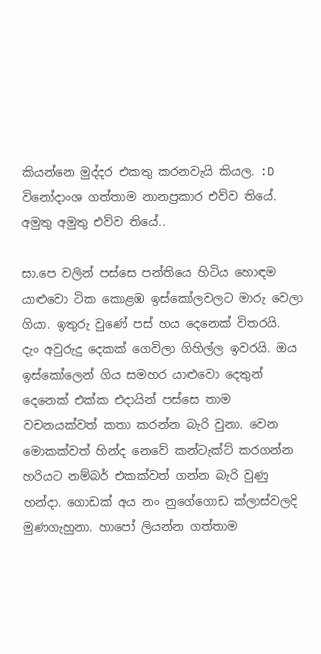කියන්නෙ මුද්දර එකතු කරනවැයි කියල. :D විනෝදාංශ ගත්තාම නානප්‍රකාර එව්ව තියේ. අමුතු අමුතු එව්ව තියේ..

සා.පෙ වලින් පස්සෙ පන්තියෙ හිටිය හොඳම යාළුවො ටික කොළඹ ඉස්කෝලවලට මාරු වෙලා ගියා. ඉතුරු වුණේ පස් හය දෙනෙක් විතරයි.
දැං අවුරුදු දෙකක් ගෙවිලා ගිහිල්ල ඉවරයි. ඔය ඉස්කෝලෙන් ගිය සමහර යාළුවො දෙතුන් දෙනෙක් එක්ක එදායින් පස්සෙ තාම වචනයක්වත් කතා කරන්න බැරි වුනා. වෙන මොකක්වත් හින්ද නෙවේ කන්ටැක්ට් කරගන්න හරියට නම්බර් එකක්වත් ගන්න බැරි වුණු හන්දා. ගොඩක් අය නං නුගේගොඩ ක්ලාස්වලදි මුණගැහුනා. හාපෝ ලියන්න ගත්තාම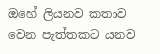ඔහේ ලියනව කතාව වෙන පැත්තකට යනව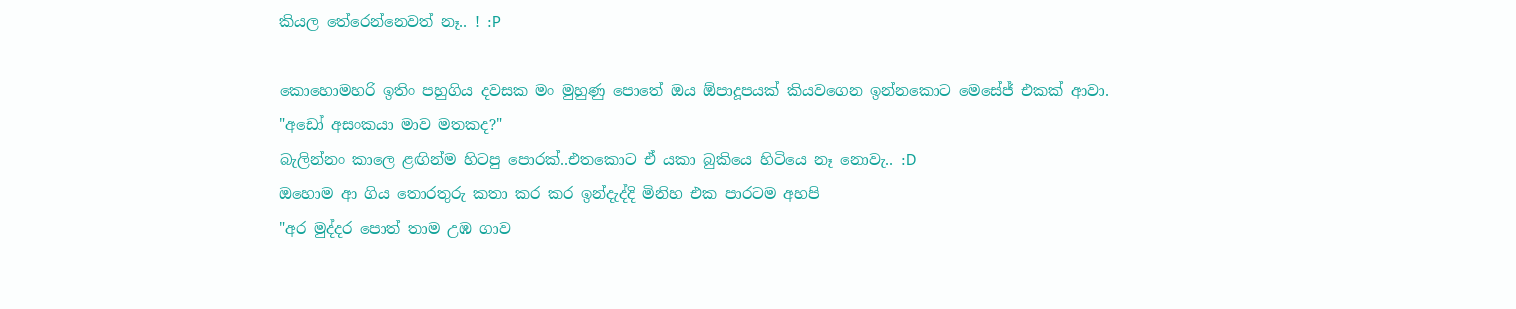කියල තේරෙන්නෙවත් නෑ.. ! :P

කොහොමහරි ඉතිං පහුගිය දවසක මං මුහුණු පොතේ ඔය ඕපාදූපයක් කියවගෙන ඉන්නකොට මෙසේජ් එකක් ආවා.
"අඩෝ අසංකයා මාව මතකද?"
බැලින්නං කාලෙ ළඟින්ම හිටපු පොරක්..එතකොට ඒ යකා බුකියෙ හිටියෙ නෑ නොවැ.. :D
ඔහොම ආ ගිය තොරතුරු කතා කර කර ඉන්දැද්දි මිනිහ එක පාරටම අහපි
"අර මුද්දර පොත් තාම උඹ ගාව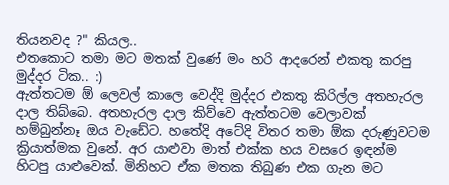තියනවද ?" කියල..
එතකොට තමා මට මතක් වුණේ මං හරි ආදරෙන් එකතු කරපු මුද්දර ටික.. :)
ඇත්තටම ඕ ලෙවල් කාලෙ වෙද්දි මුද්දර එකතු කිරිල්ල අතහැරල දාල තිබ්බෙ. අතහැරල දාල කිව්වෙ ඇත්තටම වෙලාවක් හම්බුන්නෑ ඔය වැඩේට. හතේදි අටේදි විතර තමා ඕක දරුණුවටම ක්‍රියාත්මක වුනේ. අර යාළුවා මාත් එක්ක හය වසරෙ ඉඳන්ම හිටපු යාළුවෙක්. මිනිහට ඒක මතක තිබුණ එක ගැන මට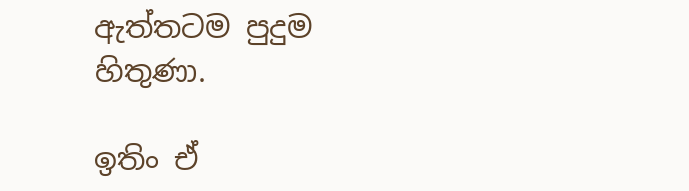ඇත්තටම පුදුම හිතුණා.

ඉතිං ඒ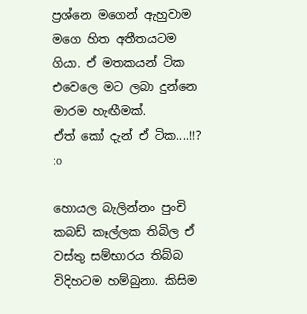ප්‍රශ්නෙ මගෙන් ඇහුවාම මගෙ හිත අතීතයටම ගියා. ඒ මතකයන් ටික එවෙලෙ මට ලබා දුන්නෙ මාරම හැඟීමක්.
ඒත් කෝ දැන් ඒ ටික....!!? :o

හොයල බැලින්නං පුංචි කබඩ් කෑල්ලක තිබිල ඒ වස්තු සම්භාරය තිබ්බ විදිහටම හම්බුනා. කිසිම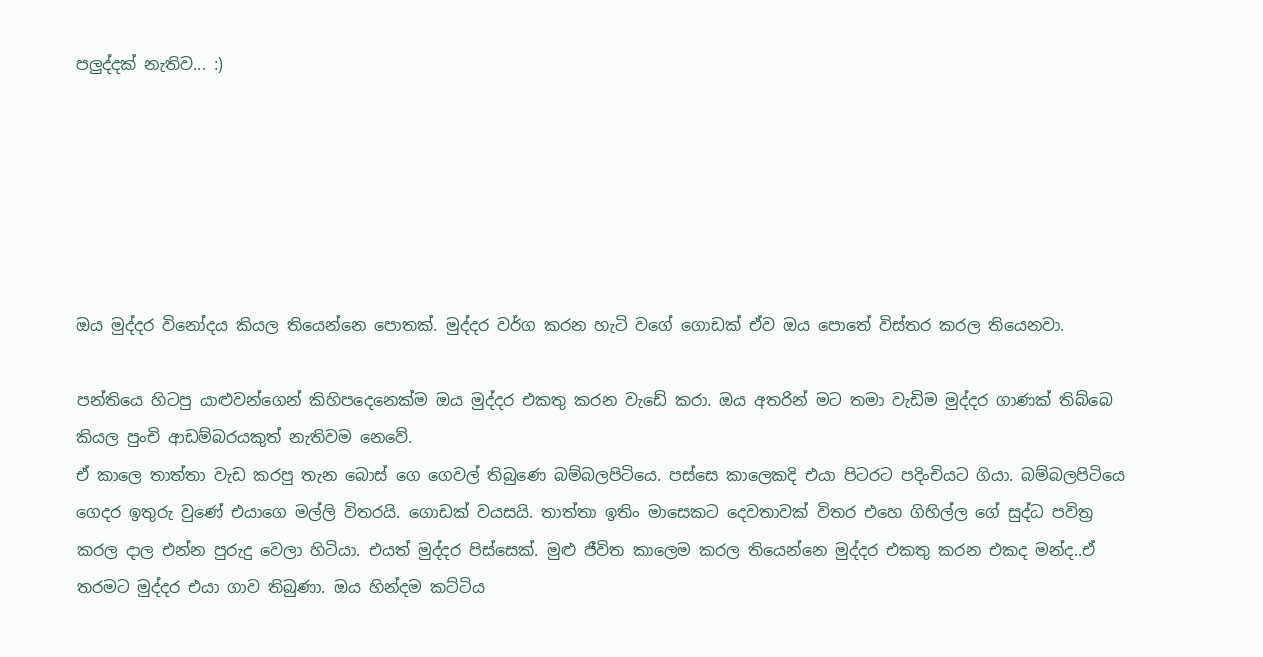පලුද්දක් නැතිව... :)






ඔය මුද්දර විනෝදය කියල තියෙන්නෙ පොතක්. මුද්දර වර්ග කරන හැටි වගේ ගොඩක් ඒව ඔය පොතේ විස්තර කරල තියෙනවා.

පන්තියෙ හිටපු යාළුවන්ගෙන් කිහිපදෙනෙක්ම ඔය මුද්දර එකතු කරන වැඩේ කරා. ඔය අතරින් මට තමා වැඩිම මුද්දර ගාණක් තිබ්බෙ කියල පුංචි ආඩම්බරයකුත් නැතිවම නෙවේ.
ඒ කාලෙ තාත්තා වැඩ කරපු තැන බොස් ගෙ ගෙවල් තිබුණෙ බම්බලපිටියෙ. පස්සෙ කාලෙකදි එයා පිටරට පදිංචියට ගියා. බම්බලපිටියෙ ගෙදර ඉතුරු වුණේ එයාගෙ මල්ලි විතරයි. ගොඩක් වයසයි. තාත්තා ඉතිං මාසෙකට දෙවතාවක් විතර එහෙ ගිහිල්ල ගේ සුද්ධ පවිත්‍ර කරල දාල එන්න පුරුදු වෙලා හිටියා. එයත් මුද්දර පිස්සෙක්. මුළු ජීවිත කාලෙම කරල තියෙන්නෙ මුද්දර එකතු කරන එකද මන්ද..ඒ තරමට මුද්දර එයා ගාව තිබුණා. ඔය හින්දම කට්ටිය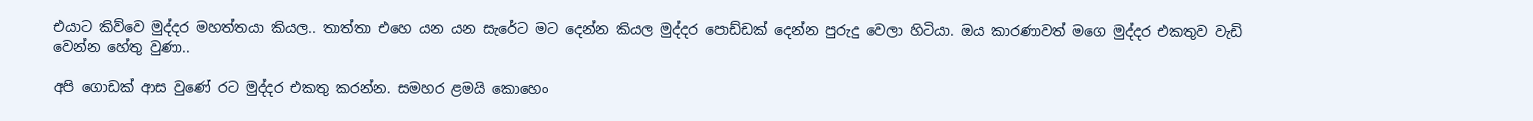එයාට කිව්වෙ මුද්දර මහත්තයා කියල.. තාත්තා එහෙ යන යන සැරේට මට දෙන්න කියල මුද්දර පොඩ්ඩක් දෙන්න පුරුදු වෙලා හිටියා. ඔය කාරණාවත් මගෙ මුද්දර එකතුව වැඩි වෙන්න හේතු වුණා..

අපි ගොඩක් ආස වුණේ රට මුද්දර එකතු කරන්න. සමහර ළමයි කොහෙං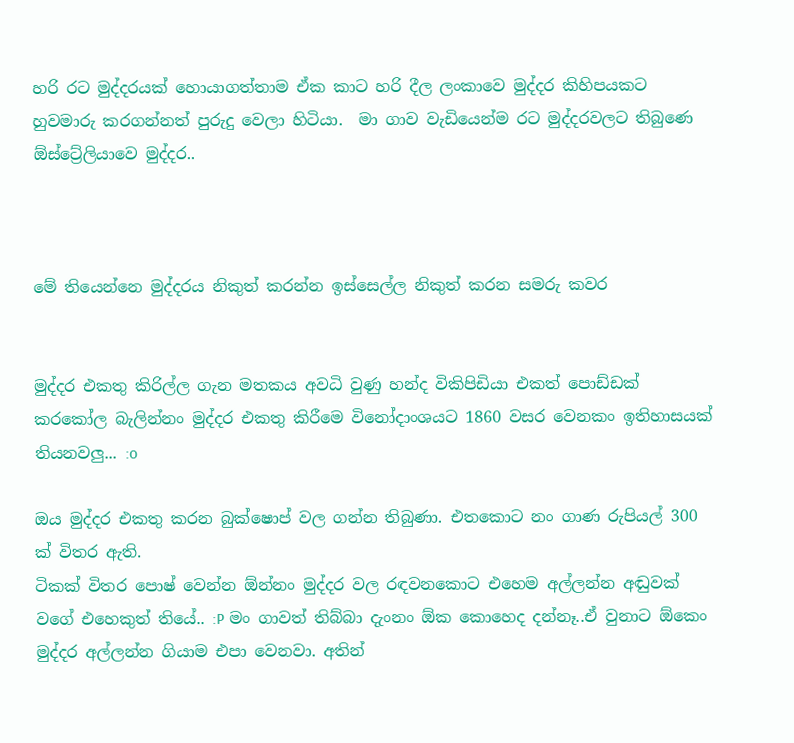හරි රට මුද්දරයක් හොයාගත්තාම ඒක කාට හරි දීල ලංකාවෙ මුද්දර කිහිපයකට හුවමාරු කරගන්නත් පුරුදු වෙලා හිටියා.  මා ගාව වැඩියෙන්ම රට මුද්දරවලට තිබුණෙ ඕස්ට්‍රේලියාවෙ මුද්දර..



මේ තියෙන්නෙ මුද්දරය නිකුත් කරන්න ඉස්සෙල්ල නිකුත් කරන සමරු කවර


මුද්දර එකතු කිරිල්ල ගැන මතකය අවධි වුණු හන්ද විකිපිඩියා එකත් පොඩ්ඩක් කරකෝල බැලින්නං මුද්දර එකතු කිරීමෙ විනෝදාංශයට 1860 වසර වෙනකං ඉතිහාසයක් තියනවලු... :o

ඔය මුද්දර එකතු කරන බුක්ෂොප් වල ගන්න තිබුණා. එතකොට නං ගාණ රුපියල් 300 ක් විතර ඇති.
ටිකක් විතර පොෂ් වෙන්න ඕන්නං මුද්දර වල රඳවනකොට එහෙම අල්ලන්න අඬුවක් වගේ එහෙකුත් තියේ.. :P මං ගාවත් තිබ්බා දැංනං ඕක කොහෙද දන්නෑ..ඒ වුනාට ඕකෙං මුද්දර අල්ලන්න ගියාම එපා වෙනවා. අතින්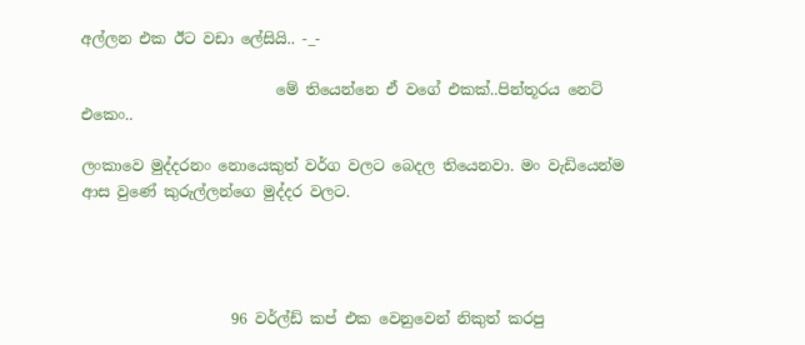අල්ලන එක ඊට වඩා ලේසියි.. -_-

                          මේ තියෙන්නෙ ඒ වගේ එකක්..පින්තූරය නෙට් එකෙං..

ලංකාවෙ මුද්දරනං නොයෙකුත් වර්ග වලට බෙදල තියෙනවා. මං වැඩියෙන්ම ආස වුණේ කුරුල්ලන්ගෙ මුද්දර වලට.




                    96 වර්ල්ඩ් කප් එක වෙනුවෙන් නිකුත් කරපු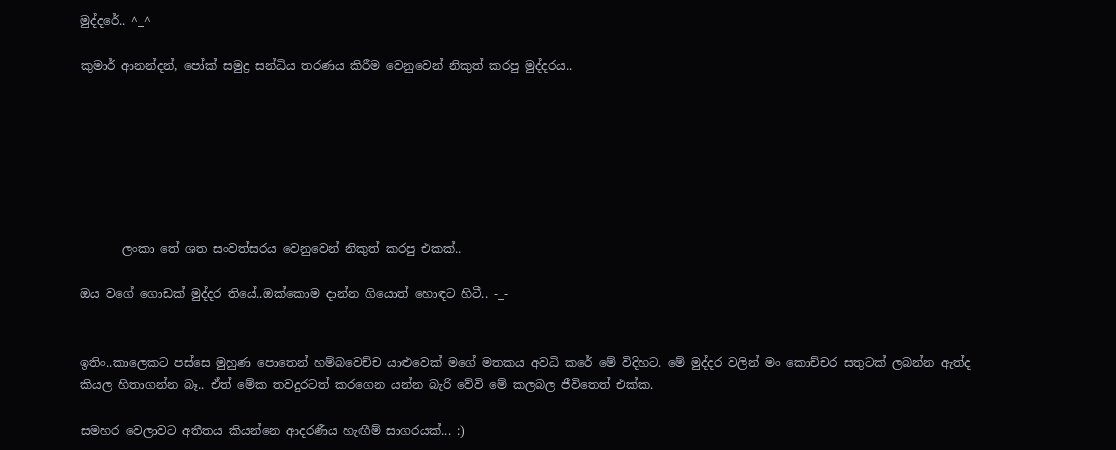මුද්දරේ.. ^_^

කුමාර් ආනන්දන්, පෝක් සමුද්‍ර සන්ධිය තරණය කිරීම වෙනුවෙන් නිකුත් කරපු මුද්දරය..







       ලංකා තේ ශත සංවත්සරය වෙනුවෙන් නිකුත් කරපු එකක්..

ඔය වගේ ගොඩක් මුද්දර තියේ..ඔක්කොම දාන්න ගියොත් හොඳට හිටී.. -_-


ඉතිං..කාලෙකට පස්සෙ මුහුණ පොතෙන් හම්බවෙච්ච යාළුවෙක් මගේ මතකය අවධි කරේ මේ විදිහට. මේ මුද්දර වලින් මං කොච්චර සතුටක් ලබන්න ඇත්ද කියල හිතාගන්න බෑ.. ඒත් මේක තවදුරටත් කරගෙන යන්න බැරි වේවි මේ කලබල ජීවිතෙත් එක්ක.

සමහර වෙලාවට අතීතය කියන්නෙ ආදරණීය හැඟීම් සාගරයක්... :)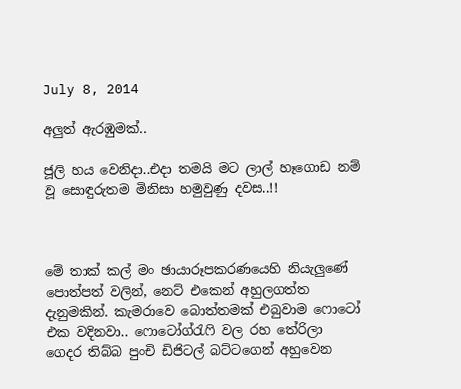July 8, 2014

අලුත් ඇරඹුමක්..

ජූලි හය වෙනිදා..එදා තමයි මට ලාල් හෑගොඩ නම් වූ සොඳුරුතම මිනිසා හමුවුණු දවස..!!



මේ තාක් කල් මං ඡායාරූපකරණයෙහි නියැලුණේ පොත්පත් වලින්, නෙට් එකෙන් අහුලගත්ත දැනුමකින්. කැමරාවෙ බොත්තමක් එබුවාම ෆොටෝ එක වදිනවා.. ෆොටෝග්රැෆි වල රහ තේරිලා ගෙදර තිබ්බ පුංචි ඩිජිටල් බට්ටගෙන් අහුවෙන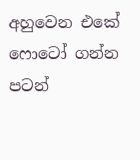අහුවෙන එකේ ෆොටෝ ගන්න පටන්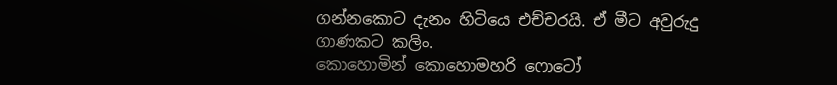ගන්නකොට දැනං හිටියෙ එච්චරයි. ඒ මීට අවුරුදු ගාණකට කලිං.
කොහොමින් කොහොමහරි ෆොටෝ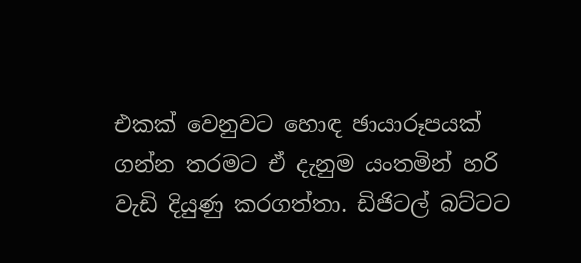එකක් වෙනුවට හොඳ ඡායාරූපයක් ගන්න තරමට ඒ දැනුම යංතමින් හරි වැඩි දියුණු කරගත්තා. ඩිජිටල් බට්ටට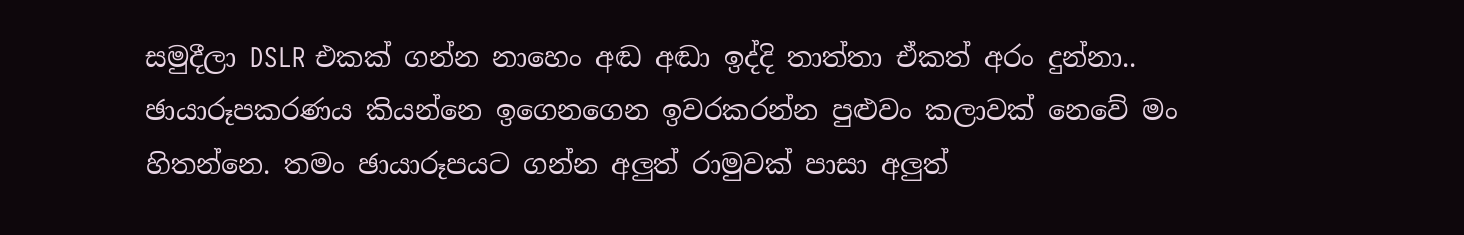සමුදීලා DSLR එකක් ගන්න නාහෙං අඬ අඬා ඉද්දි තාත්තා ඒකත් අරං දුන්නා..
ඡායාරූපකරණය කියන්නෙ ඉගෙනගෙන ඉවරකරන්න පුළුවං කලාවක් නෙවේ මං හිතන්නෙ. තමං ඡායාරූපයට ගන්න අලුත් රාමුවක් පාසා අලුත්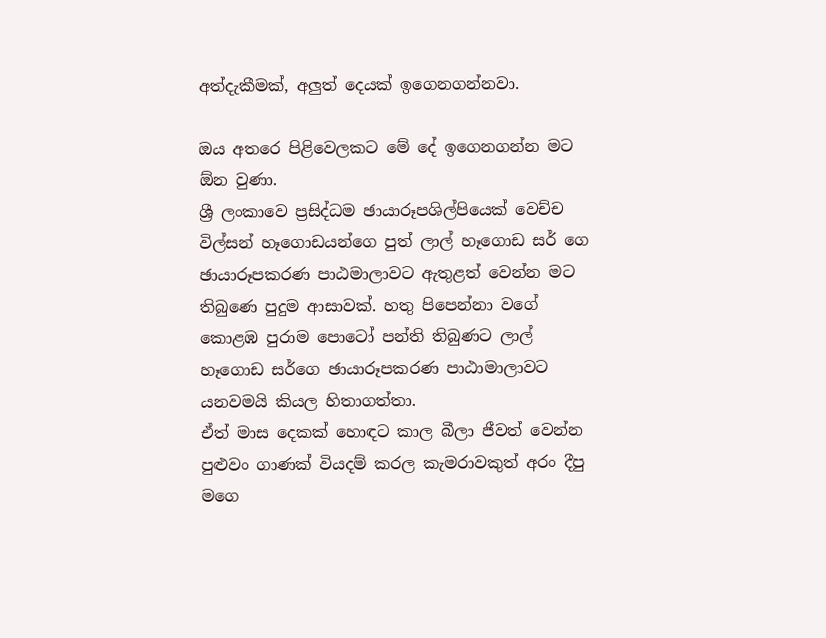අත්දැකීමක්, අලුත් දෙයක් ඉගෙනගන්නවා.

ඔය අතරෙ පිළිවෙලකට මේ දේ ඉගෙනගන්න මට ඕන වුණා.
ශ්‍රී ලංකාවෙ ප්‍රසිද්ධම ඡායාරූපශිල්පියෙක් වෙච්ච විල්සන් හෑගොඩයන්ගෙ පුත් ලාල් හෑගොඩ සර් ගෙ ඡායාරූපකරණ පාඨමාලාවට ඇතුළත් වෙන්න මට තිබුණෙ පුදුම ආසාවක්. හතු පිපෙන්නා වගේ කොළඹ පුරාම පොටෝ පන්ති තිබුණට ලාල් හෑගොඩ සර්ගෙ ඡායාරූපකරණ පාඨාමාලාවට යනවමයි කියල හිතාගත්තා.
ඒත් මාස දෙකක් හොඳට කාල බීලා ජීවත් වෙන්න පුළුවං ගාණක් වියදම් කරල කැමරාවකුත් අරං දීපු මගෙ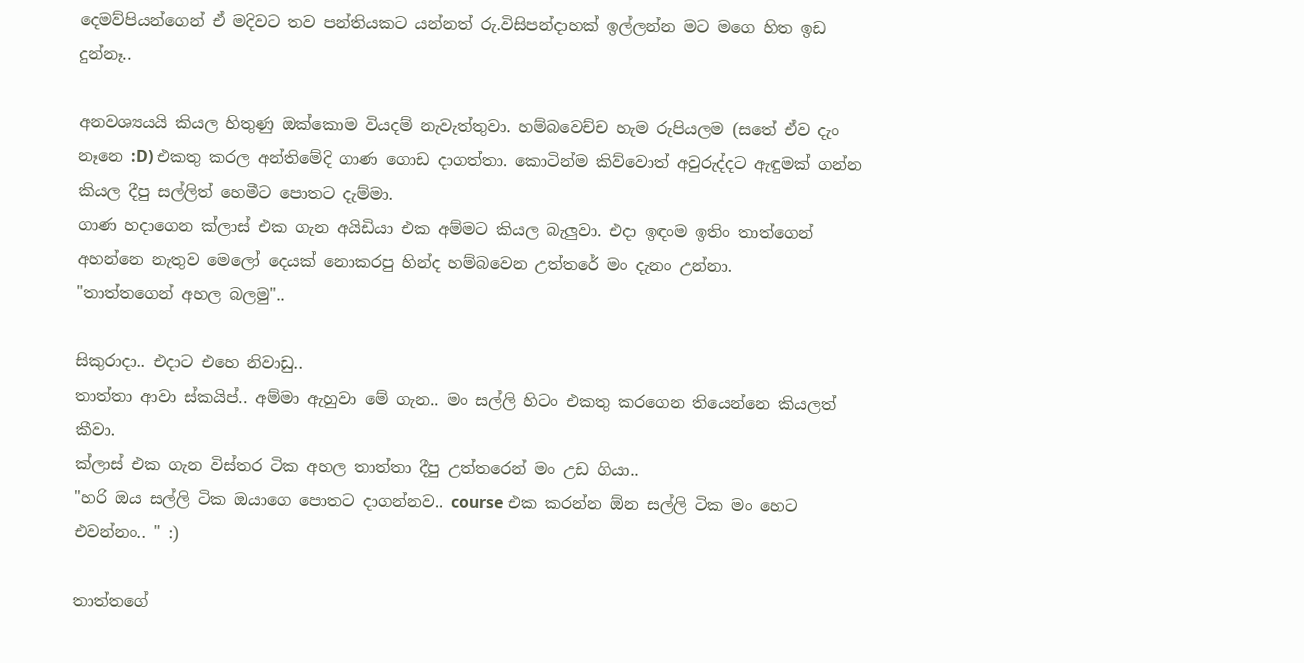දෙමව්පියන්ගෙන් ඒ මදිවට තව පන්තියකට යන්නත් රු.විසිපන්දාහක් ඉල්ලන්න මට මගෙ හිත ඉඩ දුන්නෑ..

අනවශ්‍යයයි කියල හිතුණු ඔක්කොම වියදම් නැවැත්තුවා. හම්බවෙච්ච හැම රුපියලම (සතේ ඒව දැං නෑනෙ :D) එකතු කරල අන්තිමේදි ගාණ ගොඩ දාගත්තා. කොටින්ම කිව්වොත් අවුරුද්දට ඇඳුමක් ගන්න කියල දීපු සල්ලිත් හෙමීට පොතට දැම්මා.
ගාණ හදාගෙන ක්ලාස් එක ගැන අයිඩියා එක අම්මට කියල බැලුවා. එදා ඉඳංම ඉතිං තාත්ගෙන් අහන්නෙ නැතුව මෙලෝ දෙයක් නොකරපු හින්ද හම්බවෙන උත්තරේ මං දැනං උන්නා.
"තාත්තගෙන් අහල බලමු"..

සිකුරාදා.. එදාට එහෙ නිවාඩු..
තාත්තා ආවා ස්කයිප්.. අම්මා ඇහුවා මේ ගැන.. මං සල්ලි හිටං එකතු කරගෙන තියෙන්නෙ කියලත් කීවා.
ක්ලාස් එක ගැන විස්තර ටික අහල තාත්තා දීපු උත්තරෙන් මං උඩ ගියා..
"හරි ඔය සල්ලි ටික ඔයාගෙ පොතට දාගන්නව.. course එක කරන්න ඕන සල්ලි ටික මං හෙට එවන්නං.. " :)

තාත්තගේ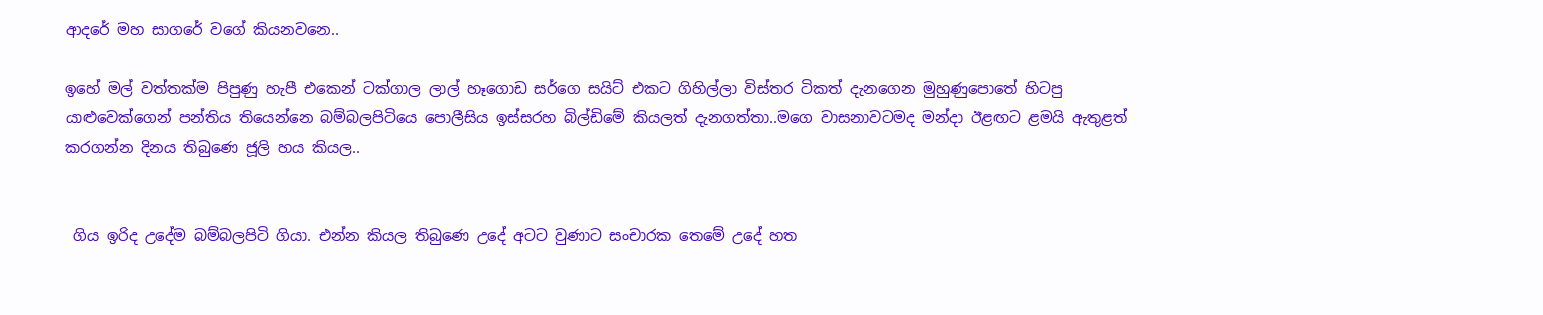ආදරේ මහ සාගරේ වගේ කියනවනෙ..

ඉහේ මල් වත්තක්ම පිපුණු හැපී එකෙන් ටක්ගාල ලාල් හෑගොඩ සර්ගෙ සයිට් එකට ගිහිල්ලා විස්තර ටිකත් දැනගෙන මුහුණුපොතේ හිටපු යාළුවෙක්ගෙන් පන්තිය තියෙන්නෙ බම්බලපිටියෙ පොලීසිය ඉස්සරහ බිල්ඩිමේ කියලත් දැනගත්තා..මගෙ වාසනාවටමද මන්දා ඊළඟට ළමයි ඇතුළත් කරගන්න දිනය තිබුණෙ ජූලි හය කියල..


 ගිය ඉරිද උදේම බම්බලපිටි ගියා. එන්න කියල තිබුණෙ උදේ අටට වුණාට සංචාරක තෙමේ උදේ හත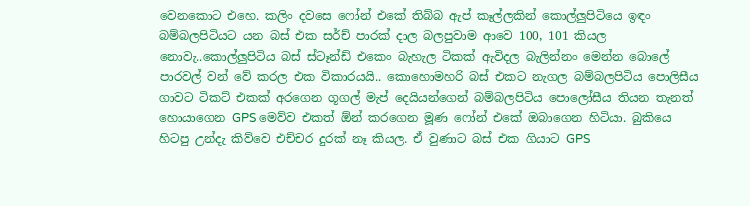වෙනකොට එහෙ. කලිං දවසෙ ෆෝන් එකේ තිබ්බ ඇප් කෑල්ලකින් කොල්ලුපිටියෙ ඉඳං බම්බලපිටියට යන බස් එක සර්ච් පාරක් දාල බලපුවාම ආවෙ 100, 101 කියල නොවැ..කොල්ලුපිටිය බස් ස්ටෑන්ඩ් එකෙං බැහැල ටිකක් ඇවිදල බැලින්නං මෙන්න බොලේ පාරවල් වන් වේ කරල එක විකාරයයි.. කොහොමහරි බස් එකට නැගල බම්බලපිටිය පොලිසීය ගාවට ටිකට් එකක් අරගෙන ගූගල් මැප් දෙයියන්ගෙන් බම්බලපිටිය පොලෝසීය තියන තැනත් හොයාගෙන GPS මෙව්ව එකත් ඕන් කරගෙන මූණ ෆෝන් එකේ ඔබාගෙන හිටියා. බුකියෙ හිටපු උන්දැ කිව්වෙ එච්චර දුරක් නෑ කියල. ඒ වුණාට බස් එක ගියාට GPS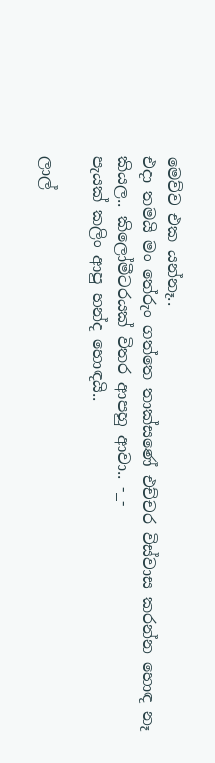මෙව්ව එක යන්නෑ..
එදා තමයි මං තේරුං ගත්තෙ තාක්සණේ එච්චර විස්වාස කරන්න හොඳ නෑ කියල.. කිලෝමීටරයක් විතර ආපහු ආවා.. -_-
පැයක් කලිං ආපු හන්ද හොඳයි..

ලාල්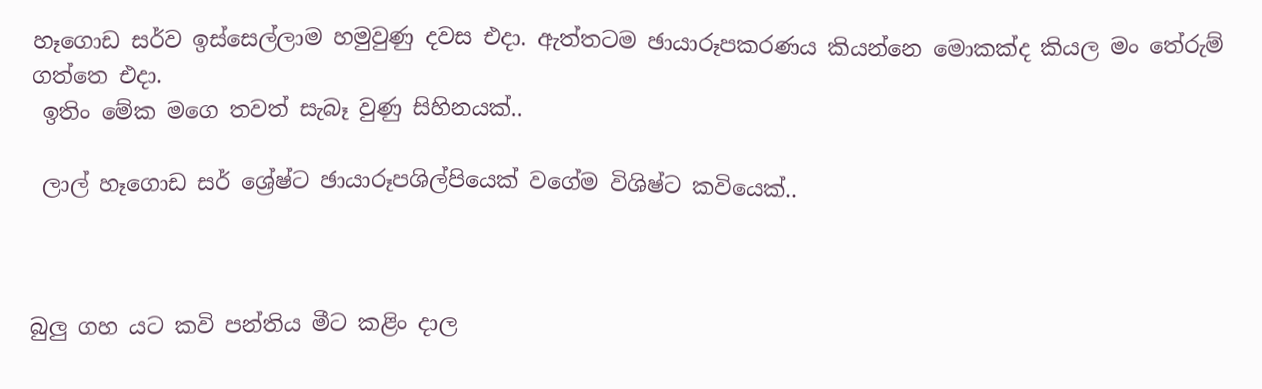හෑගොඩ සර්ව ඉස්සෙල්ලාම හමුවුණු දවස එදා. ඇත්තටම ඡායාරූපකරණය කියන්නෙ මොකක්ද කියල මං තේරුම් ගත්තෙ එදා.
 ඉතිං මේක මගෙ තවත් සැබෑ වුණු සිහිනයක්..

 ලාල් හෑගොඩ සර් ශ්‍රේෂ්ට ඡායාරූපශිල්පියෙක් වගේම විශිෂ්ට කවියෙක්..



බුලු ගහ යට කවි පන්තිය මීට කළිං දාල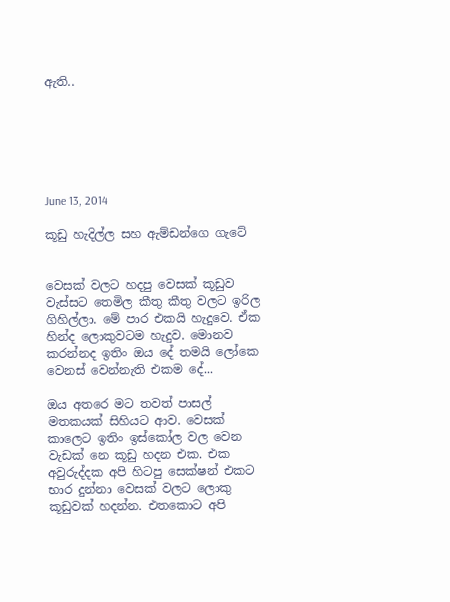ඇති..






June 13, 2014

කූඩු හැදිල්ල සහ ඇම්ඩන්ගෙ ගැටේ


වෙසක් වලට හදපු වෙසක් කූඩුව වැස්සට තෙමිල කීතු කීතු වලට ඉරිල ගිහිල්ලා. මේ පාර එකයි හැදුවෙ. ඒක හින්ද ලොකුවටම හැදුව. මොනව කරන්නද ඉතිං ඔය දේ තමයි ලෝකෙ වෙනස් වෙන්නැති එකම දේ...

ඔය අතරෙ මට තවත් පාසල් මතකයක් සිහියට ආව. වෙසක් කාලෙට ඉතිං ඉස්කෝල වල වෙන වැඩක් නෙ කූඩු හදන එක. එක අවුරුද්දක අපි හිටපු සෙක්ෂන් එකට භාර දුන්නා වෙසක් වලට ලොකු කූඩුවක් හදන්න. එතකොට අපි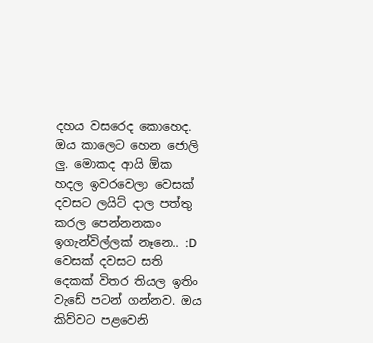දහය වසරෙද කොහෙද. ඔය කාලෙට හෙන ජොලි ලු. මොකද ආයි ඕක හදල ඉවරවෙලා වෙසක් දවසට ලයිට් දාල පත්තු කරල පෙන්නනකං ඉගැන්විල්ලක් නෑනෙ.. :D වෙසක් දවසට සති දෙකක් විතර තියල ඉතිං වැඩේ පටන් ගන්නව. ඔය කිව්වට පළවෙනි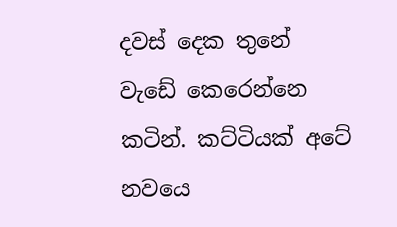දවස් දෙක තුනේ වැඩේ කෙරෙන්නෙ කටින්. කට්ටියක් අටේ නවයෙ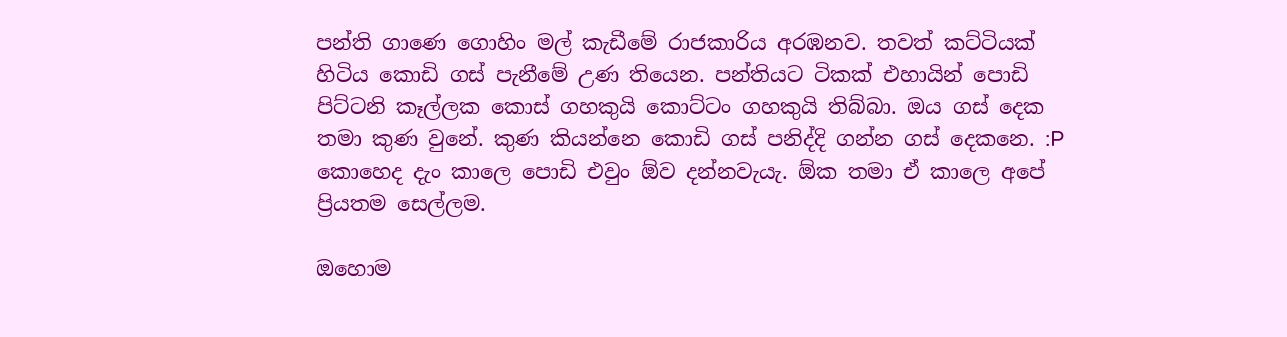පන්ති ගාණෙ ගොහිං මල් කැඩීමේ රාජකාරිය අරඹනව. තවත් කට්ටියක් හිටිය කොඩි ගස් පැනීමේ උණ තියෙන. පන්තියට ටිකක් එහායින් පොඩි පිට්ටනි කෑල්ලක කොස් ගහකුයි කොට්ටං ගහකුයි තිබ්බා. ඔය ගස් දෙක තමා කුණ වුනේ. කුණ කියන්නෙ කොඩි ගස් පනිද්දි ගන්න ගස් දෙකනෙ. :P කොහෙද දැං කාලෙ පොඩි එවුං ඕව දන්නවැයැ. ඕක තමා ඒ කාලෙ අපේ ප්‍රියතම සෙල්ලම.

ඔහොම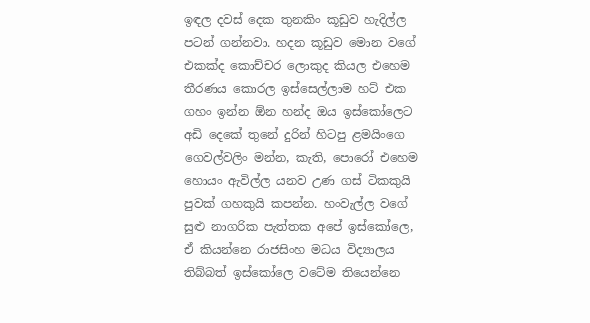ඉඳල දවස් දෙක තුනකිං කූඩුව හැදිල්ල පටන් ගන්නවා. හදන කූඩුව මොන වගේ එකක්ද කොච්චර ලොකුද කියල එහෙම තීරණය කොරල ඉස්සෙල්ලාම හට් එක ගහං ඉන්න ඕන හන්ද ඔය ඉස්කෝලෙට අඩි දෙකේ තුනේ දුරින් හිටපු ළමයිංගෙ ගෙවල්වලිං මන්න, කැති, පොරෝ එහෙම හොයං ඇවිල්ල යනව උණ ගස් ටිකකුයි පුවක් ගහකුයි කපන්න. හංවැල්ල වගේ සුළු නාගරික පැත්තක අපේ ඉස්කෝලෙ, ඒ කියන්නෙ රාජසිංහ මධය විද්‍යාලය තිබ්බත් ඉස්කෝලෙ වටේම තියෙන්නෙ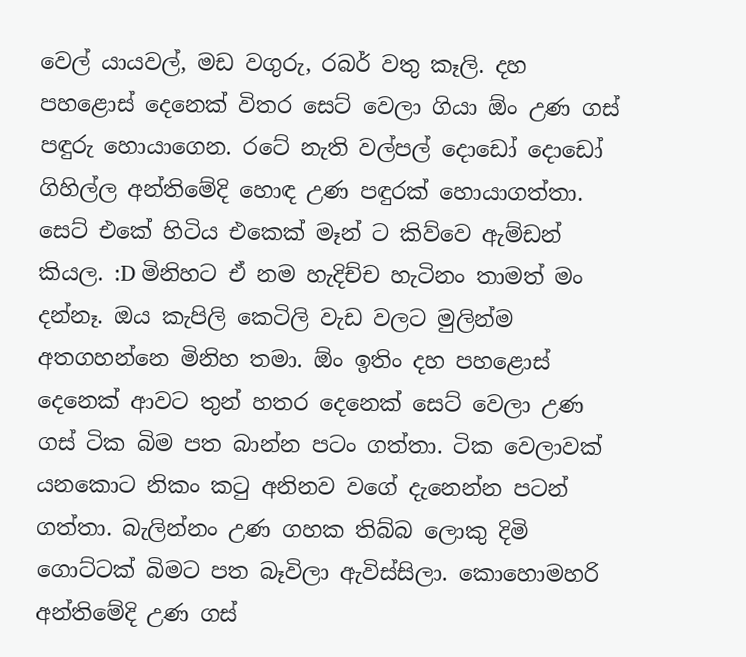වෙල් යායවල්, මඩ වගුරු, රබර් වතු කෑලි. දහ පහළොස් දෙනෙක් විතර සෙට් වෙලා ගියා ඕං උණ ගස් පඳුරු හොයාගෙන. රටේ නැති වල්පල් දොඩෝ දොඩෝ ගිහිල්ල අන්තිමේදි හොඳ උණ පඳුරක් හොයාගත්තා. සෙට් එකේ හිටිය එකෙක් මෑන් ට කිව්වෙ ඇම්ඩන් කියල. :D මිනිහට ඒ නම හැදිච්ච හැටිනං තාමත් මං දන්නෑ. ඔය කැපිලි කෙටිලි වැඩ වලට මුලින්ම අතගහන්නෙ මිනිහ තමා. ඕං ඉතිං දහ පහළොස් දෙනෙක් ආවට තුන් හතර දෙනෙක් සෙට් වෙලා උණ ගස් ටික බිම පත බාන්න පටං ගත්තා. ටික වෙලාවක් යනකොට නිකං කටු අනිනව වගේ දැනෙන්න පටන් ගත්තා. බැලින්නං උණ ගහක තිබ්බ ලොකු දිමි ගොට්ටක් බිමට පත බෑවිලා ඇවිස්සිලා. කොහොමහරි අන්තිමේදි උණ ගස්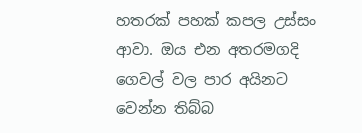හතරක් පහක් කපල උස්සං ආවා. ඔය එන අතරමගදි ගෙවල් වල පාර අයිනට වෙන්න තිබ්බ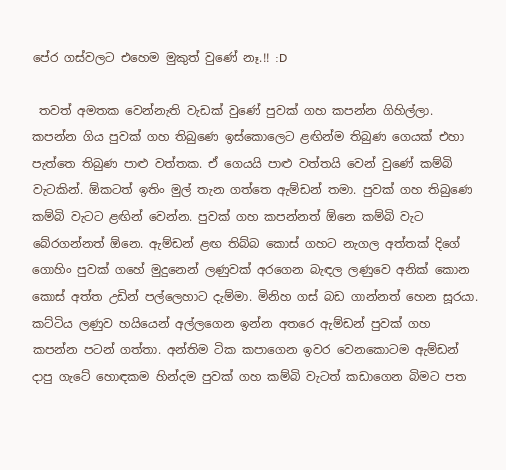පේර ගස්වලට එහෙම මුකුත් වුණේ නෑ.!! :D

 තවත් අමතක වෙන්නැති වැඩක් වුණේ පුවක් ගහ කපන්න ගිහිල්ලා. කපන්න ගිය පුවක් ගහ තිබුණෙ ඉස්කොලෙට ළඟින්ම තිබුණ ගෙයක් එහා පැත්තෙ තිබුණ පාළු වත්තක. ඒ ගෙයයි පාළු වත්තයි වෙන් වුණේ කම්බි වැටකින්. ඕකටත් ඉතිං මුල් තැන ගත්තෙ ඇම්ඩන් තමා. පුවක් ගහ තිබුණෙ කම්බි වැටට ළඟින් වෙන්න. පුවක් ගහ කපන්නත් ඕනෙ කම්බි වැට බේරගන්නත් ඕනෙ. ඇම්ඩන් ළඟ තිබ්බ කොස් ගහට නැගල අත්තක් දිගේ ගොහිං පුවක් ගහේ මුදුනෙන් ලණුවක් අරගෙන බැඳල ලණුවෙ අනික් කොන කොස් අත්ත උඩින් පල්ලෙහාට දැම්මා. මිනිහ ගස් බඩ ගාන්නත් හෙන සූරයා. කට්ටිය ලණුව හයියෙන් අල්ලගෙන ඉන්න අතරෙ ඇම්ඩන් පුවක් ගහ කපන්න පටන් ගත්තා. අන්තිම ටික කපාගෙන ඉවර වෙනකොටම ඇම්ඩන් දාපු ගැටේ හොඳකම හින්දම පුවක් ගහ කම්බි වැටත් කඩාගෙන බිමට පත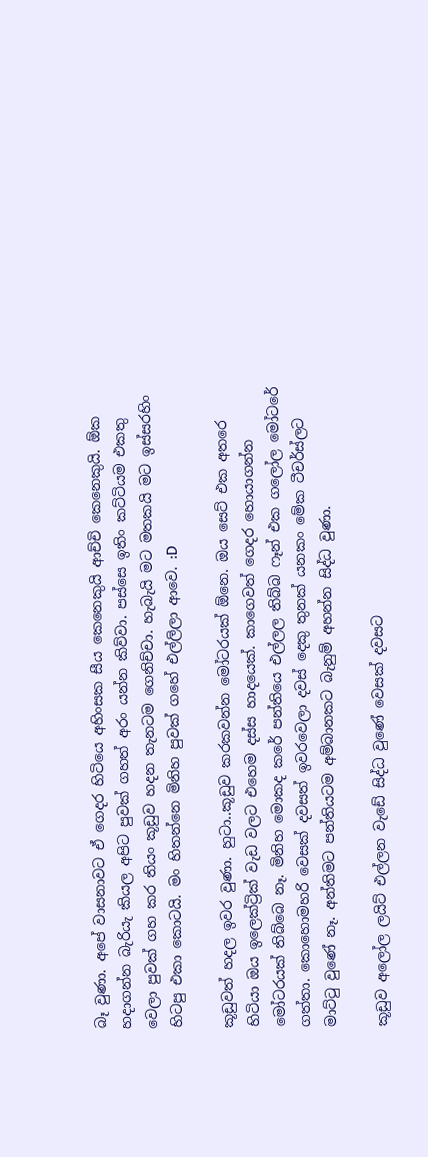බෑ වුණා. අපේ වාසනාවට ඒ ගෙදර හිටියෙ අහිංසක සීය කෙනෙකුයි ආච්චි කෙනෙකුයි. ඕක හදාගන්න බැරියැ කියල අපිට පුවක් ගහත් අරං යන්න කිව්වා. පස්සෙ ඉතිං කට්ටියම එකතු වෙලා පුවක් ගහ කර තියං කූඩුව හදන තැනටම ගෙනිච්චා. හැබැයි මට මතකයි මට ඉස්සරහිං හිටපු එකා කොටයි. මං හිතන්නෙ මිනිහ පුවක් ගහේ එල්ලිලා ආවෙ. :D

කූඩුවත් හදල ඉවර වුණා. හුටා..කූඩුව කරකවන්න මෝටරයක් ඕනෙ. ඔය සෙට් එක අතරෙ හිටියා ඔය ඉලෙක්ට්‍රික් වැඩ වලට එහෙම දස්ස හාදයෙක්. කාගෙවත් ගෙදර හොයාගන්න මෝටරයක් තිබ්බෙ නෑ. මිනිහ මොකද කරේ පන්තියෙ එල්ලල තිබ්බ ෆෑන් එක ගලෝල මෝටරේ ගත්තා. කොහොමහරි වෙසක් දවසත් ඉවරවෙලා දවස් දෙකු තුනක් යනකං මේක ටීචර්ස්ලට මාට්ටු වුණේ නෑ. අන්තිමට පන්තියටම අම්බානකට බැනුම් අහන්න සිද්ධ වුණා.

කූඩුව අලෝල ලයිට් එල්ලන වැඩේ සිද්ධ වුණේ වෙසක් දවසට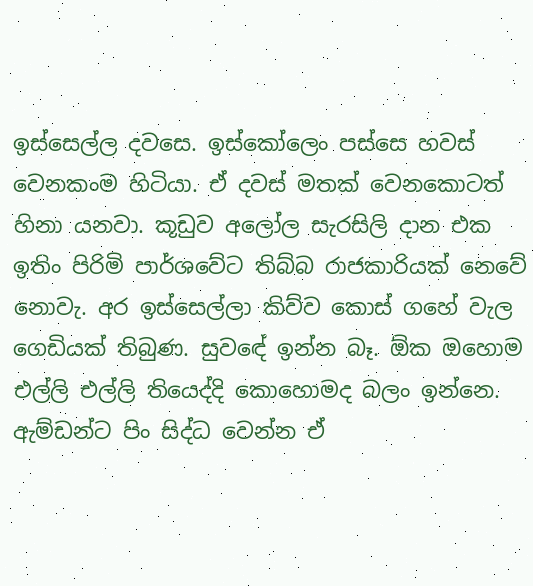ඉස්සෙල්ල දවසෙ. ඉස්කෝලෙං පස්සෙ හවස් වෙනකංම හිටියා. ඒ දවස් මතක් වෙනකොටත් හිනා යනවා. කූඩුව අලෝල සැරසිලි දාන එක ඉතිං පිරිමි පාර්ශවේට තිබ්බ රාජකාරියක් නෙවේ නොවැ. අර ඉස්සෙල්ලා කිව්ව කොස් ගහේ වැල ගෙඩියක් තිබුණ. සුවඳේ ඉන්න බෑ. ඕක ඔහොම එල්ලි එල්ලි තියෙද්දි කොහොමද බලං ඉන්නෙ. ඇම්ඩන්ට පිං සිද්ධ වෙන්න ඒ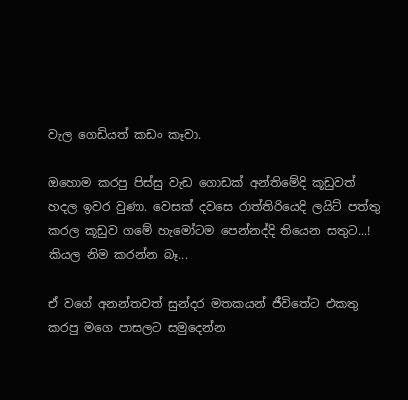වැල ගෙඩියත් කඩං කෑවා.

ඔහොම කරපු පිස්සු වැඩ ගොඩක් අන්තිමේදි කූඩුවත් හදල ඉවර වුණා. වෙසක් දවසෙ රාත්තිරියෙදි ලයිට් පත්තු කරල කූඩුව ගමේ හැමෝටම පෙන්නද්දි තියෙන සතුට...! කියල නිම කරන්න බෑ...

ඒ වගේ අනන්තවත් සුන්දර මතකයන් ජීවිතේට එකතු කරපු මගෙ පාසලට සමුදෙන්න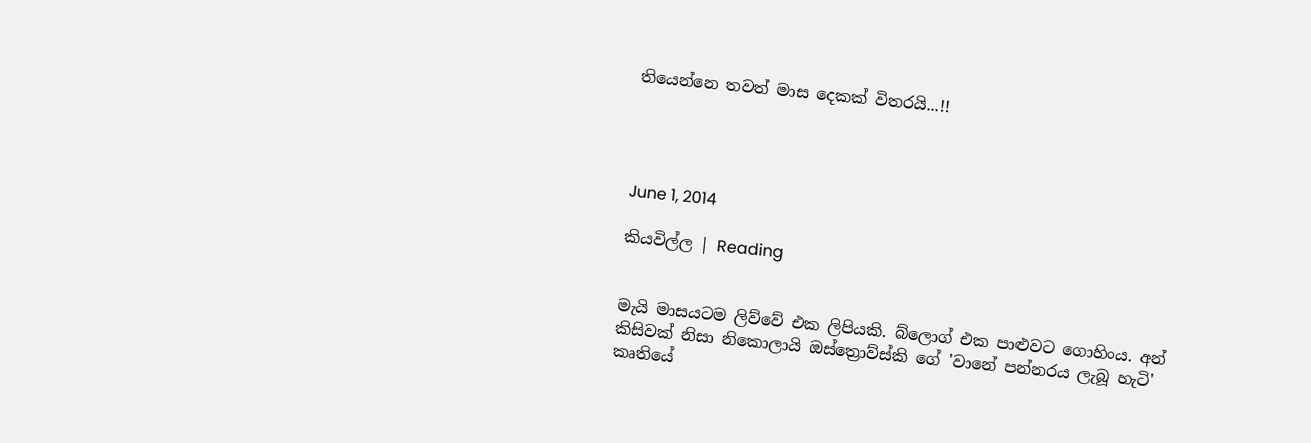තියෙන්නෙ තවත් මාස දෙකක් විතරයි...!!




June 1, 2014

කියවිල්ල | Reading


මැයි මාසයටම ලිව්වේ එක ලිපියකි. බ්ලොග් එක පාළුවට ගොහිංය. අන් කිසිවක් නිසා නිකොලායි ඔස්ත්‍රොව්ස්කි ගේ 'වානේ පන්නරය ලැබූ හැටි' කෘතියේ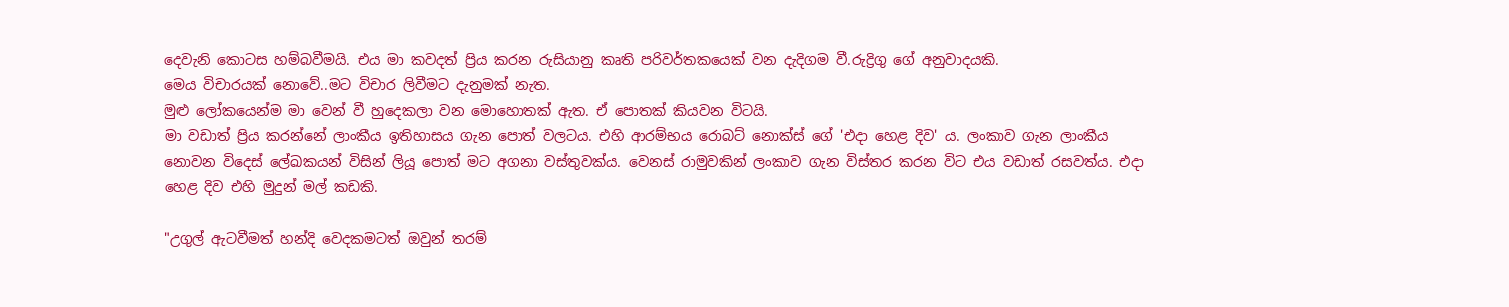දෙවැනි කොටස හම්බවීමයි. එය මා කවදත් ප්‍රිය කරන රුසියානු කෘති පරිවර්තකයෙක් වන දැදිගම වී.රුද්‍රිගු ගේ අනුවාදයකි.
මෙය විචාරයක් නොවේ..මට විචාර ලිවීමට දැනුමක් නැත.
මුළු ලෝකයෙන්ම මා වෙන් වී හුදෙකලා වන මොහොතක් ඇත. ඒ පොතක් කියවන විටයි.
මා වඩාත් ප්‍රිය කරන්නේ ලාංකීය ඉතිහාසය ගැන පොත් වලටය. එහි ආරම්භය රොබට් නොක්ස් ගේ 'එදා හෙළ දිව' ය. ලංකාව ගැන ලාංකීය නොවන විදෙස් ලේඛකයන් විසින් ලියූ පොත් මට අගනා වස්තුවක්ය. වෙනස් රාමුවකින් ලංකාව ගැන විස්තර කරන විට එය වඩාත් රසවත්ය. එදා හෙළ දිව එහි මුදුන් මල් කඩකි.

"උගුල් ඇටවීමත් හන්දි වෙදකමටත් ඔවුන් තරම්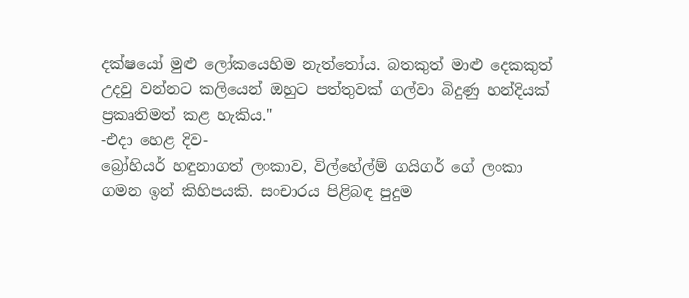දක්ෂයෝ මුළු ලෝකයෙහිම නැත්තෝය. බතකුත් මාළු දෙකකුත් උදවු වන්නට කලියෙන් ඔහුට පත්තුවක් ගල්වා බිදුණු හන්දියක් ප්‍රකෘතිමත් කළ හැකිය."                                                  -එදා හෙළ දිව-
බ්‍රෝහියර් හඳුනාගත් ලංකාව, විල්හේල්ම් ගයිගර් ගේ ලංකා ගමන ඉන් කිහිපයකි. සංචාරය පිළිබඳ පුදුම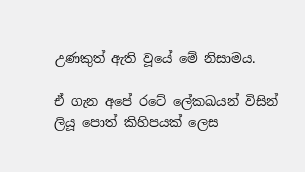උණකුත් ඇති වූයේ මේ නිසාමය.

ඒ ගැන අපේ රටේ ලේකඛයන් විසින් ලියූ පොත් කිහිපයක් ලෙස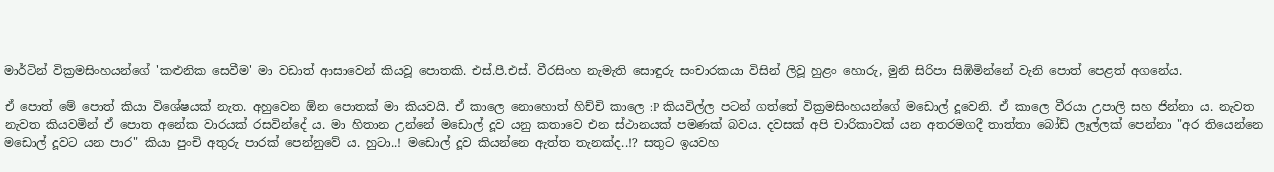මාර්ටින් වික්‍රමසිංහයන්ගේ 'කළුනික සෙවීම' මා වඩාත් ආසාවෙන් කියවූ පොතකි. එස්.පී.එස්. වීරසිංහ නැමැති සොඳුරු සංචාරකයා විසින් ලිවූ හුළං හොරු, මුනි සිරිපා සිඹිමින්නේ වැනි පොත් පෙළත් අගනේය.

ඒ පොත් මේ පොත් කියා විශේෂයක් නැත. අහුවෙන ඕන පොතක් මා කියවයි. ඒ කාලෙ නොහොත් හිච්චි කාලෙ :P කියවිල්ල පටන් ගත්තේ වික්‍රමසිංහයන්ගේ මඩොල් දූවෙනි. ඒ කාලෙ වීරයා උපාලි සහ ජින්නා ය. නැවත නැවත කියවමින් ඒ පොත අනේක වාරයක් රසවින්දේ ය. මා හිතාන උන්නේ මඩොල් දූව යනු කතාවෙ එන ස්ථානයක් පමණක් බවය. දවසක් අපි චාරිකාවක් යන අතරමගදී තාත්තා බෝඩ් ලෑල්ලක් පෙන්නා "අර තියෙන්නෙ මඩොල් දූවට යන පාර" කියා පුංචි අතුරු පාරක් පෙන්නුවේ ය. හුටා..! මඩොල් දූව කියන්නෙ ඇත්ත තැනක්ද..!? සතුට ඉයවහ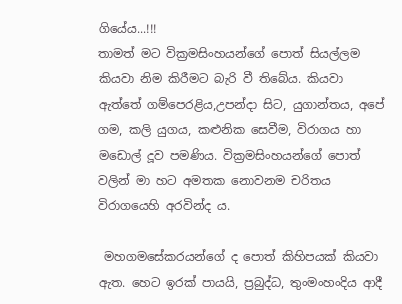ගියේය...!!!
තාමත් මට වික්‍රමසිංහයන්ගේ පොත් සියල්ලම කියවා නිම කිරීමට බැරි වී තිබේය. කියවා ඇත්තේ ගම්පෙරළිය,උපන්දා සිට, යුගාන්තය, අපේ ගම, කලි යුගය, කළුනික සෙවීම, විරාගය හා මඩොල් දූව පමණිය. වික්‍රමසිංහයන්ගේ පොත් වලින් මා හට අමතක නොවනම චරිතය විරාගයෙහි අරවින්ද ය.

 මහගමසේකරයන්ගේ ද පොත් කිහිපයක් කියවා ඇත. හෙට ඉරක් පායයි, ප්‍රබුද්ධ, තුංමංහංදිය ආදී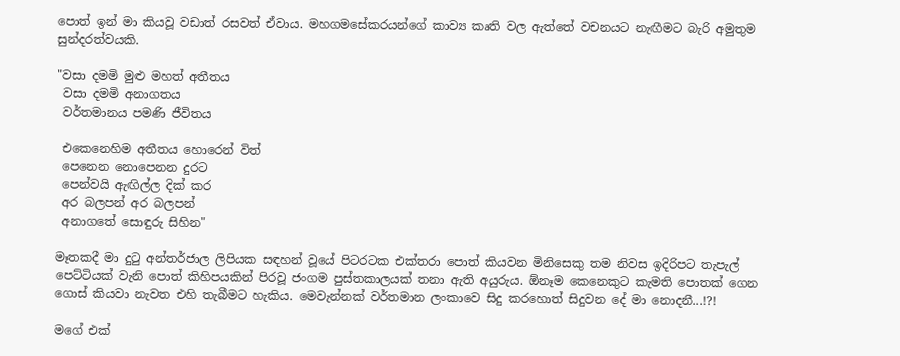පොත් ඉන් මා කියවූ වඩාත් රසවත් ඒවාය. මහගමසේකරයන්ගේ කාව්‍ය කෘති වල ඇත්තේ වචනයට නැඟීමට බැරි අමුතුම සුන්දරත්වයකි.

"වසා දමමි මුළු මහත් අතීතය
 වසා දමමි අනාගතය
 වර්තමානය පමණි ජීවිතය

 එකෙනෙහිම අතීතය හොරෙන් විත්
 පෙනෙන නොපෙනන දුරට
 පෙන්වයි ඇඟිල්ල දික් කර
 අර බලපන් අර බලපන්
 අනාගතේ සොඳුරු සිහින"

මෑතකදී මා දුටු අන්තර්ජාල ලිපියක සඳහන් වූයේ පිටරටක එක්තරා පොත් කියවන මිනිසෙකු තම නිවස ඉදිරිපට තැපැල් පෙට්ටියක් වැනි පොත් කිහිපයකින් පිරවූ ජංගම පුස්තකාලයක් තනා ඇති අයුරුය. ඕනෑම කෙනෙකුට කැමති පොතක් ගෙන ගොස් කියවා නැවත එහි තැබීමට හැකිය. මෙවැන්නක් වර්තමාන ලංකාවෙ සිදු කරහොත් සිදුවන දේ මා නොදනී...!?!

මගේ එක්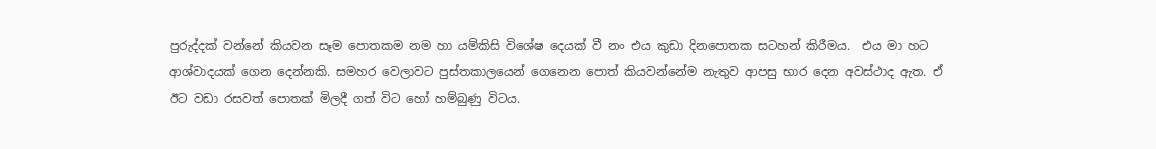පුරුද්දක් වන්නේ කියවන සෑම පොතකම නම හා යම්කිසි විශේෂ දෙයක් වී නං එය කුඩා දිනපොතක සටහන් කිරීමය.  එය මා හට ආශ්වාදයක් ගෙන දෙන්නකි. සමහර වෙලාවට පුස්තකාලයෙන් ගෙනෙන පොත් කියවන්නේම නැතුව ආපසු භාර දෙන අවස්ථාද ඇත. ඒ ඊට වඩා රසවත් පොතක් මිලදී ගත් විට හෝ හම්බුණු විටය.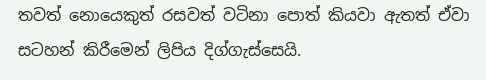තවත් නොයෙකුත් රසවත් වටිනා පොත් කියවා ඇතත් ඒවා සටහන් කිරීමෙන් ලිපිය දිග්ගැස්සෙයි.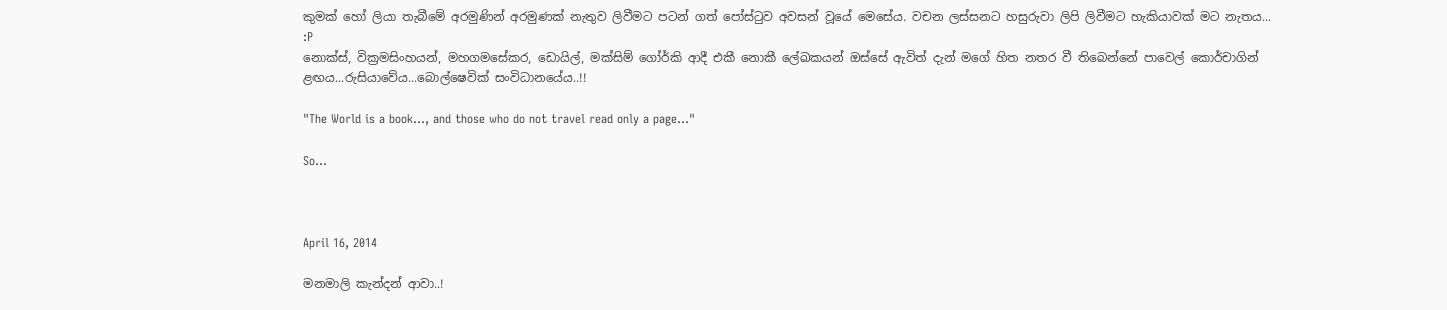කුමක් හෝ ලියා තැබීමේ අරමුණින් අරමුණක් නැතුව ලිවීමට පටන් ගත් පෝස්ටුව අවසන් වූයේ මෙසේය. වචන ලස්සනට හසුරුවා ලිපි ලිවීමට හැකියාවක් මට නැතය... :P
නොක්ස්, වික්‍රමසිංහයන්, මහගමසේකර, ඩොයිල්, මක්සිම් ගෝර්කි ආදී එකී නොකී ලේඛකයන් ඔස්සේ ඇවිත් දැන් මගේ හිත නතර වී තිබෙන්නේ පාවෙල් කොර්චාගින් ළඟය...රුසියාවේය...බොල්ෂෙවික් සංවිධානයේය..!!

"The World is a book..., and those who do not travel read only a page..."

So...



April 16, 2014

මනමාලි කැන්දන් ආවා..!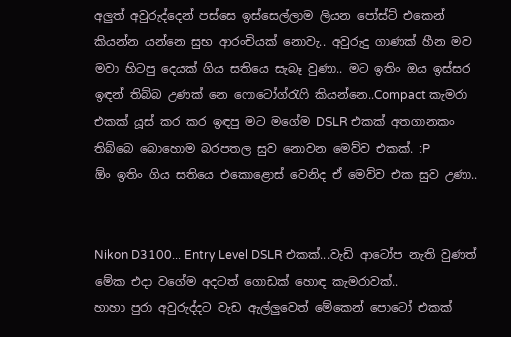අලුත් අවුරුද්දෙන් පස්සෙ ඉස්සෙල්ලාම ලියන පෝස්ට් එකෙන් කියන්න යන්නෙ සුභ ආරංචියක් නොවැ.. අවුරුදු ගාණක් හීන මව මවා හිටපු දෙයක් ගිය සතියෙ සැබෑ වුණා.. මට ඉතිං ඔය ඉස්සර ඉඳන් තිබ්බ උණක් නෙ ෆොටෝග්රැෆි කියන්නෙ..Compact කැමරා එකක් යූස් කර කර ඉඳපු මට මගේම DSLR එකක් අතගානකං තිබ්බෙ බොහොම බරපතල සුව නොවන මෙව්ව එකක්. :P
ඕං ඉතිං ගිය සතියෙ එකොළොස් වෙනිද ඒ මෙව්ව එක සුව උණා..


Nikon D3100... Entry Level DSLR එකක්...වැඩි ආටෝප නැති වුණත් මේක එදා වගේම අදටත් ගොඩක් හොඳ කැමරාවක්..
හාහා පුරා අවුරුද්දට වැඩ ඇල්ලුවෙත් මේකෙන් පොටෝ එකක්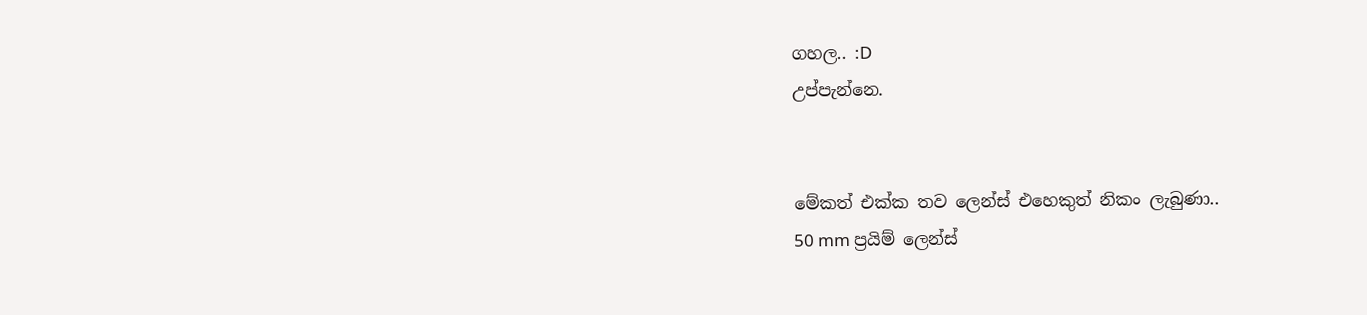ගහල.. :D
උප්පැන්නෙ.


මේකත් එක්ක තව ලෙන්ස් එහෙකුත් නිකං ලැබුණා..
50 mm ප්‍රයිම් ලෙන්ස්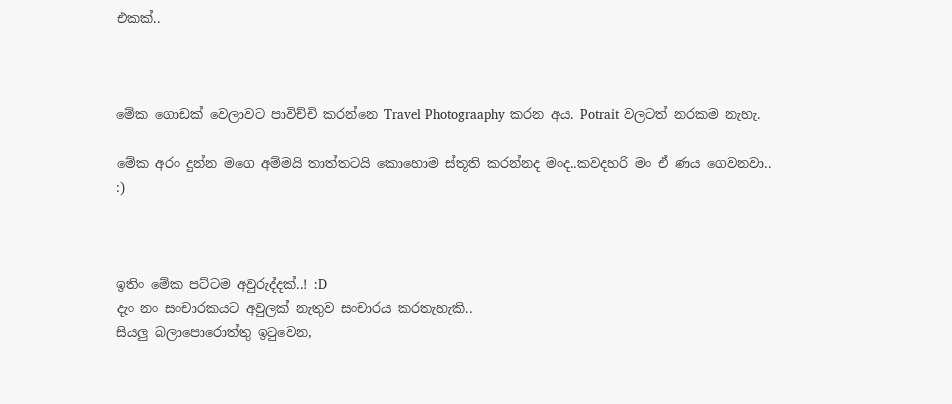එකක්..



මේක ගොඩක් වෙලාවට පාවිච්චි කරන්නෙ Travel Photograaphy කරන අය. Potrait වලටත් නරකම නැහැ.

මේක අරං දුන්න මගෙ අම්මයි තාත්තටයි කොහොම ස්තූති කරන්නද මංද..කවදහරි මං ඒ ණය ගෙවනවා.. :)



ඉතිං මේක පට්ටම අවුරුද්දක්..! :D
දැං නං සංචාරකයට අවුලක් නැතුව සංචාරය කරතැහැකි..
සියලු බලාපොරොත්තු ඉටුවෙන,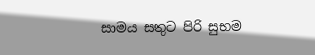සාමය සතුට පිරි සුභම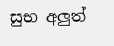සුභ අලුත්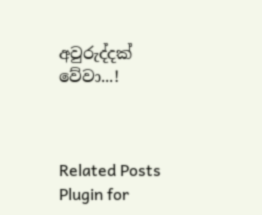අවුරුද්දක් වේවා...!



Related Posts Plugin for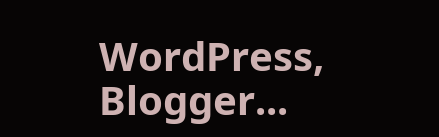WordPress, Blogger...